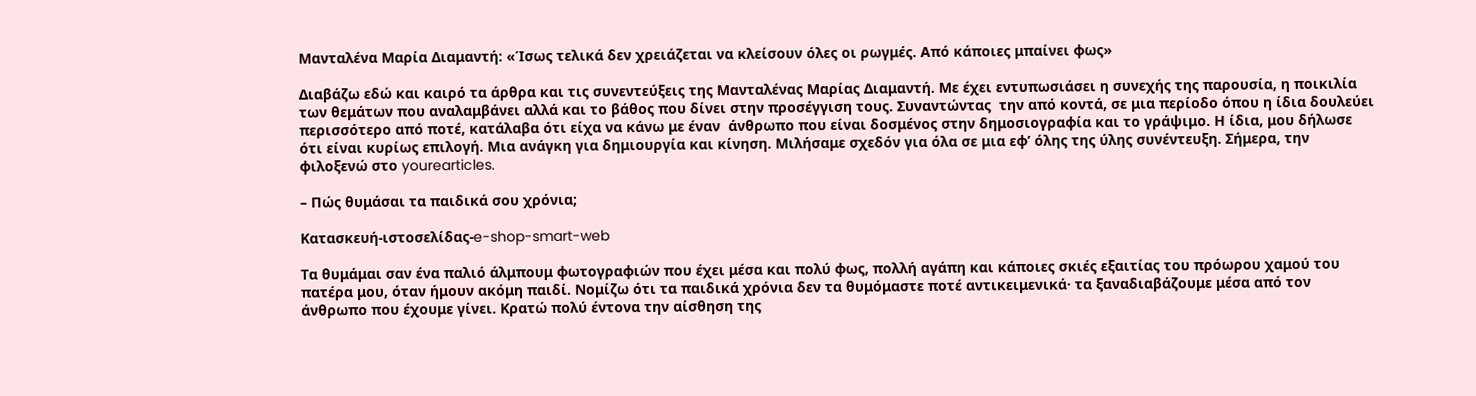Μανταλένα Μαρία Διαμαντή: «Ίσως τελικά δεν χρειάζεται να κλείσουν όλες οι ρωγμές. Από κάποιες μπαίνει φως»

Διαβάζω εδώ και καιρό τα άρθρα και τις συνεντεύξεις της Μανταλένας Μαρίας Διαμαντή. Με έχει εντυπωσιάσει η συνεχής της παρουσία, η ποικιλία των θεμάτων που αναλαμβάνει αλλά και το βάθος που δίνει στην προσέγγιση τους. Συναντώντας  την από κοντά, σε μια περίοδο όπου η ίδια δουλεύει περισσότερο από ποτέ, κατάλαβα ότι είχα να κάνω με έναν  άνθρωπο που είναι δοσμένος στην δημοσιογραφία και το γράψιμο. Η ίδια, μου δήλωσε ότι είναι κυρίως επιλογή. Μια ανάγκη για δημιουργία και κίνηση. Μιλήσαμε σχεδόν για όλα σε μια εφ’ όλης της ύλης συνέντευξη. Σήμερα, την φιλοξενώ στο yourearticles.

– Πώς θυμάσαι τα παιδικά σου χρόνια;

Κατασκευή-ιστοσελίδας-e-shop-smart-web

Τα θυμάμαι σαν ένα παλιό άλμπουμ φωτογραφιών που έχει μέσα και πολύ φως, πολλή αγάπη και κάποιες σκιές εξαιτίας του πρόωρου χαμού του πατέρα μου, όταν ήμουν ακόμη παιδί. Νομίζω ότι τα παιδικά χρόνια δεν τα θυμόμαστε ποτέ αντικειμενικά· τα ξαναδιαβάζουμε μέσα από τον άνθρωπο που έχουμε γίνει. Κρατώ πολύ έντονα την αίσθηση της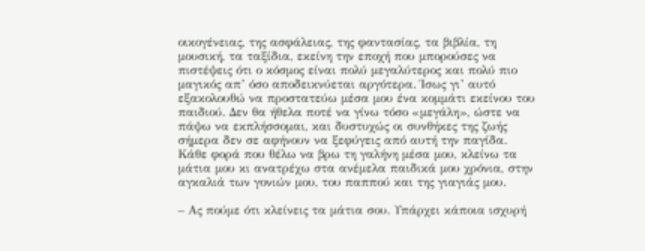οικογένειας, της ασφάλειας, της φαντασίας, τα βιβλία, τη μουσική, τα ταξίδια, εκείνη την εποχή που μπορούσες να πιστέψεις ότι ο κόσμος είναι πολύ μεγαλύτερος και πολύ πιο μαγικός απ’ όσο αποδεικνύεται αργότερα. Ίσως γι’ αυτό εξακολουθώ να προστατεύω μέσα μου ένα κομμάτι εκείνου του παιδιού. Δεν θα ήθελα ποτέ να γίνω τόσο «μεγάλη», ώστε να πάψω να εκπλήσσομαι, και δυστυχώς οι συνθήκες της ζωής σήμερα δεν σε αφήνουν να ξεφύγεις από αυτή την παγίδα. Κάθε φορά που θέλω να βρω τη γαλήνη μέσα μου, κλείνω τα μάτια μου κι ανατρέχω στα ανέμελα παιδικά μου χρόνια, στην αγκαλιά των γονιών μου, του παππού και της γιαγιάς μου.

– Ας πούμε ότι κλείνεις τα μάτια σου. Υπάρχει κάποια ισχυρή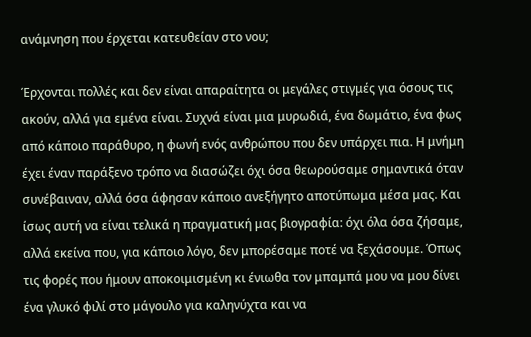ανάμνηση που έρχεται κατευθείαν στο νου;

Έρχονται πολλές και δεν είναι απαραίτητα οι μεγάλες στιγμές για όσους τις ακούν, αλλά για εμένα είναι. Συχνά είναι μια μυρωδιά, ένα δωμάτιο, ένα φως από κάποιο παράθυρο, η φωνή ενός ανθρώπου που δεν υπάρχει πια. Η μνήμη έχει έναν παράξενο τρόπο να διασώζει όχι όσα θεωρούσαμε σημαντικά όταν συνέβαιναν, αλλά όσα άφησαν κάποιο ανεξήγητο αποτύπωμα μέσα μας. Και ίσως αυτή να είναι τελικά η πραγματική μας βιογραφία: όχι όλα όσα ζήσαμε, αλλά εκείνα που, για κάποιο λόγο, δεν μπορέσαμε ποτέ να ξεχάσουμε. Όπως τις φορές που ήμουν αποκοιμισμένη κι ένιωθα τον μπαμπά μου να μου δίνει ένα γλυκό φιλί στο μάγουλο για καληνύχτα και να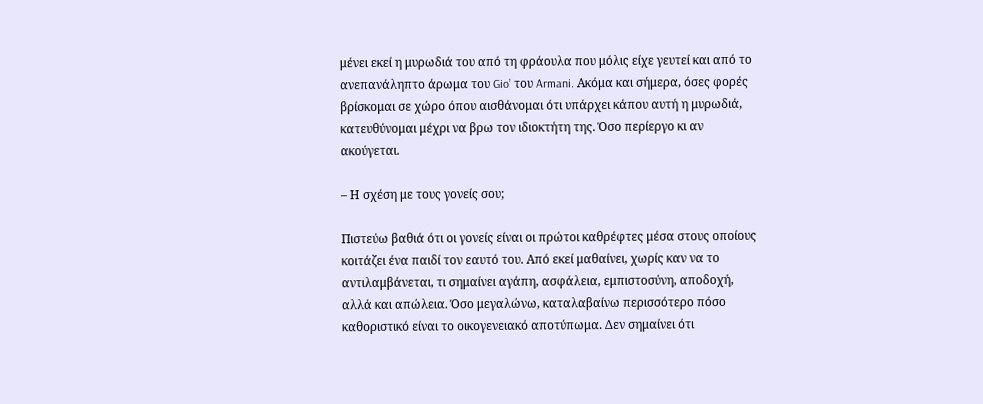μένει εκεί η μυρωδιά του από τη φράουλα που μόλις είχε γευτεί και από το ανεπανάληπτο άρωμα του Gio’ του Armani. Ακόμα και σήμερα, όσες φορές βρίσκομαι σε χώρο όπου αισθάνομαι ότι υπάρχει κάπου αυτή η μυρωδιά, κατευθύνομαι μέχρι να βρω τον ιδιοκτήτη της. Όσο περίεργο κι αν ακούγεται.

– Η σχέση με τους γονείς σου;

Πιστεύω βαθιά ότι οι γονείς είναι οι πρώτοι καθρέφτες μέσα στους οποίους κοιτάζει ένα παιδί τον εαυτό του. Από εκεί μαθαίνει, χωρίς καν να το αντιλαμβάνεται, τι σημαίνει αγάπη, ασφάλεια, εμπιστοσύνη, αποδοχή, αλλά και απώλεια. Όσο μεγαλώνω, καταλαβαίνω περισσότερο πόσο καθοριστικό είναι το οικογενειακό αποτύπωμα. Δεν σημαίνει ότι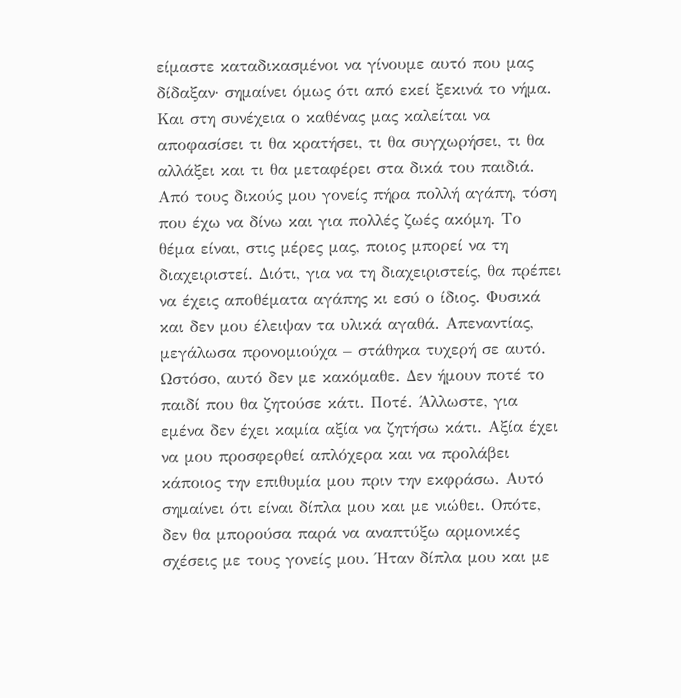είμαστε καταδικασμένοι να γίνουμε αυτό που μας δίδαξαν· σημαίνει όμως ότι από εκεί ξεκινά το νήμα. Και στη συνέχεια ο καθένας μας καλείται να αποφασίσει τι θα κρατήσει, τι θα συγχωρήσει, τι θα αλλάξει και τι θα μεταφέρει στα δικά του παιδιά. Από τους δικούς μου γονείς πήρα πολλή αγάπη, τόση που έχω να δίνω και για πολλές ζωές ακόμη. Το θέμα είναι, στις μέρες μας, ποιος μπορεί να τη διαχειριστεί. Διότι, για να τη διαχειριστείς, θα πρέπει να έχεις αποθέματα αγάπης κι εσύ ο ίδιος. Φυσικά και δεν μου έλειψαν τα υλικά αγαθά. Απεναντίας, μεγάλωσα προνομιούχα – στάθηκα τυχερή σε αυτό. Ωστόσο, αυτό δεν με κακόμαθε. Δεν ήμουν ποτέ το παιδί που θα ζητούσε κάτι. Ποτέ. Άλλωστε, για εμένα δεν έχει καμία αξία να ζητήσω κάτι. Αξία έχει να μου προσφερθεί απλόχερα και να προλάβει κάποιος την επιθυμία μου πριν την εκφράσω. Αυτό σημαίνει ότι είναι δίπλα μου και με νιώθει. Οπότε, δεν θα μπορούσα παρά να αναπτύξω αρμονικές σχέσεις με τους γονείς μου. Ήταν δίπλα μου και με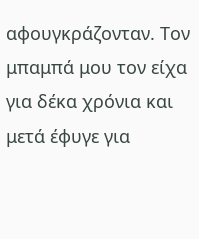αφουγκράζονταν. Τον μπαμπά μου τον είχα για δέκα χρόνια και μετά έφυγε για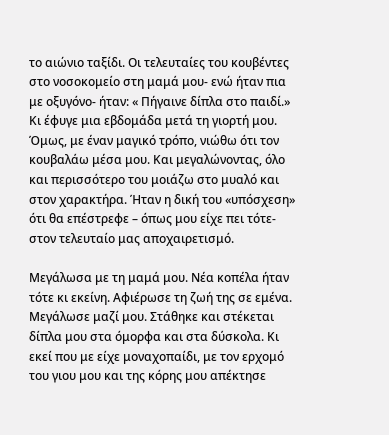το αιώνιο ταξίδι. Οι τελευταίες του κουβέντες στο νοσοκομείο στη μαμά μου- ενώ ήταν πια με οξυγόνο- ήταν: « Πήγαινε δίπλα στο παιδί.» Κι έφυγε μια εβδομάδα μετά τη γιορτή μου.  Όμως, με έναν μαγικό τρόπο, νιώθω ότι τον κουβαλάω μέσα μου. Και μεγαλώνοντας, όλο και περισσότερο του μοιάζω στο μυαλό και στον χαρακτήρα. Ήταν η δική του «υπόσχεση» ότι θα επέστρεφε – όπως μου είχε πει τότε- στον τελευταίο μας αποχαιρετισμό.

Μεγάλωσα με τη μαμά μου. Νέα κοπέλα ήταν τότε κι εκείνη. Αφιέρωσε τη ζωή της σε εμένα. Μεγάλωσε μαζί μου. Στάθηκε και στέκεται δίπλα μου στα όμορφα και στα δύσκολα. Κι εκεί που με είχε μοναχοπαίδι, με τον ερχομό του γιου μου και της κόρης μου απέκτησε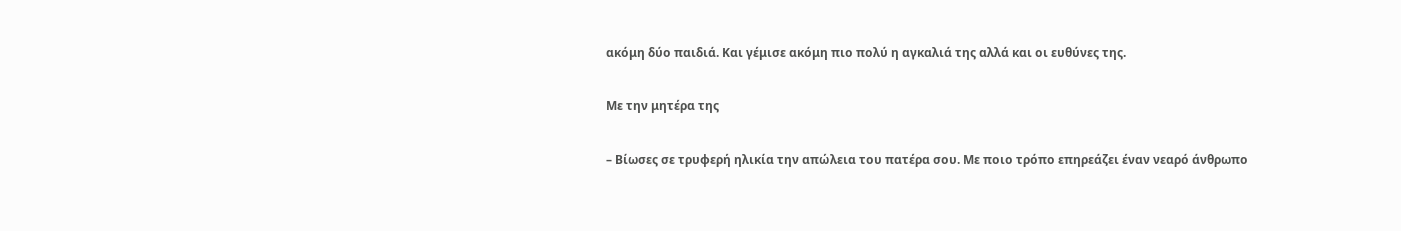ακόμη δύο παιδιά. Και γέμισε ακόμη πιο πολύ η αγκαλιά της αλλά και οι ευθύνες της.

Με την μητέρα της

– Βίωσες σε τρυφερή ηλικία την απώλεια του πατέρα σου. Με ποιο τρόπο επηρεάζει έναν νεαρό άνθρωπο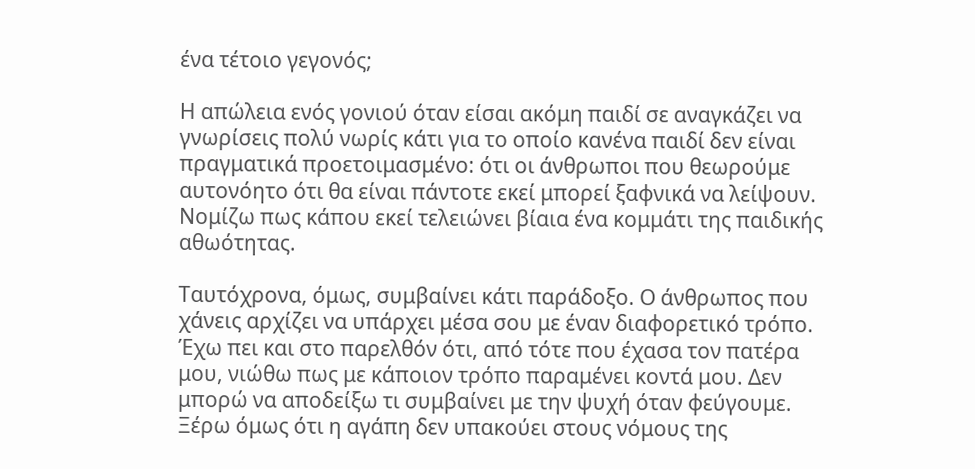ένα τέτοιο γεγονός;

Η απώλεια ενός γονιού όταν είσαι ακόμη παιδί σε αναγκάζει να γνωρίσεις πολύ νωρίς κάτι για το οποίο κανένα παιδί δεν είναι πραγματικά προετοιμασμένο: ότι οι άνθρωποι που θεωρούμε αυτονόητο ότι θα είναι πάντοτε εκεί μπορεί ξαφνικά να λείψουν. Νομίζω πως κάπου εκεί τελειώνει βίαια ένα κομμάτι της παιδικής αθωότητας.

Ταυτόχρονα, όμως, συμβαίνει κάτι παράδοξο. Ο άνθρωπος που χάνεις αρχίζει να υπάρχει μέσα σου με έναν διαφορετικό τρόπο. Έχω πει και στο παρελθόν ότι, από τότε που έχασα τον πατέρα μου, νιώθω πως με κάποιον τρόπο παραμένει κοντά μου. Δεν μπορώ να αποδείξω τι συμβαίνει με την ψυχή όταν φεύγουμε. Ξέρω όμως ότι η αγάπη δεν υπακούει στους νόμους της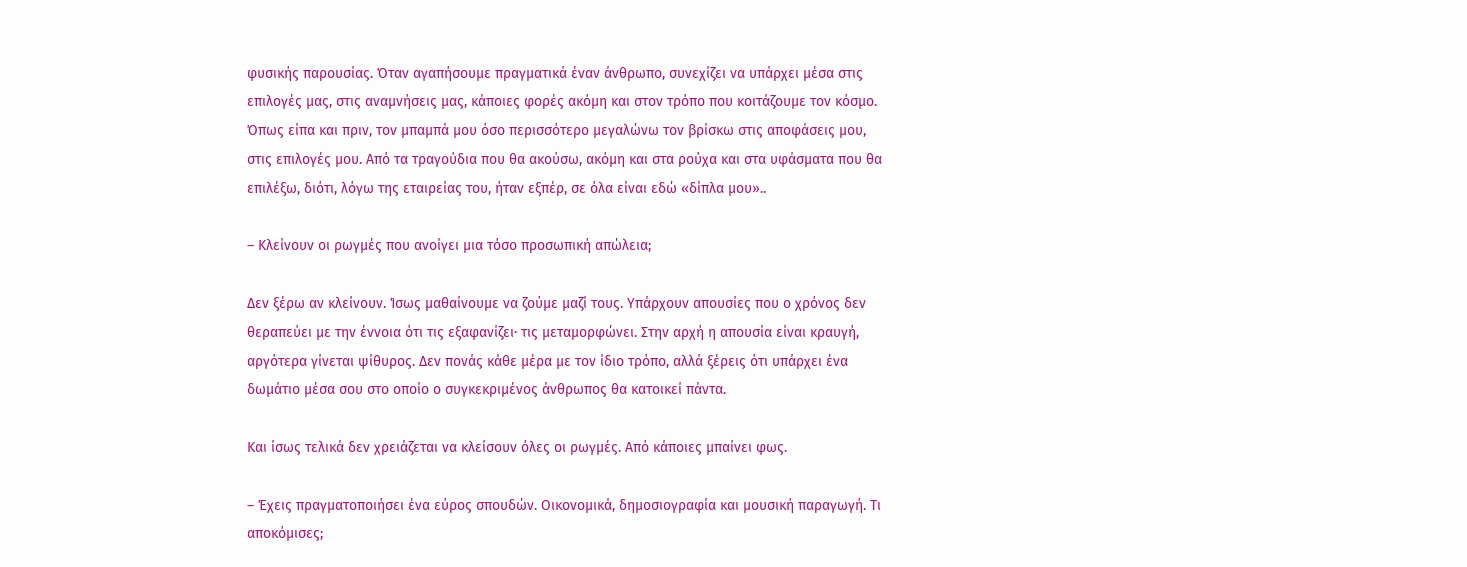φυσικής παρουσίας. Όταν αγαπήσουμε πραγματικά έναν άνθρωπο, συνεχίζει να υπάρχει μέσα στις επιλογές μας, στις αναμνήσεις μας, κάποιες φορές ακόμη και στον τρόπο που κοιτάζουμε τον κόσμο. Όπως είπα και πριν, τον μπαμπά μου όσο περισσότερο μεγαλώνω τον βρίσκω στις αποφάσεις μου, στις επιλογές μου. Από τα τραγούδια που θα ακούσω, ακόμη και στα ρούχα και στα υφάσματα που θα επιλέξω, διότι, λόγω της εταιρείας του, ήταν εξπέρ, σε όλα είναι εδώ «δίπλα μου»..

– Κλείνουν οι ρωγμές που ανοίγει μια τόσο προσωπική απώλεια;

Δεν ξέρω αν κλείνουν. Ίσως μαθαίνουμε να ζούμε μαζί τους. Υπάρχουν απουσίες που ο χρόνος δεν θεραπεύει με την έννοια ότι τις εξαφανίζει· τις μεταμορφώνει. Στην αρχή η απουσία είναι κραυγή, αργότερα γίνεται ψίθυρος. Δεν πονάς κάθε μέρα με τον ίδιο τρόπο, αλλά ξέρεις ότι υπάρχει ένα δωμάτιο μέσα σου στο οποίο ο συγκεκριμένος άνθρωπος θα κατοικεί πάντα.

Και ίσως τελικά δεν χρειάζεται να κλείσουν όλες οι ρωγμές. Από κάποιες μπαίνει φως.

– Έχεις πραγματοποιήσει ένα εύρος σπουδών. Οικονομικά, δημοσιογραφία και μουσική παραγωγή. Τι αποκόμισες;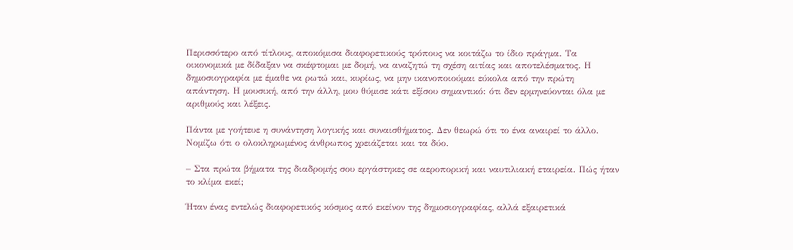Περισσότερο από τίτλους, αποκόμισα διαφορετικούς τρόπους να κοιτάζω το ίδιο πράγμα. Τα οικονομικά με δίδαξαν να σκέφτομαι με δομή, να αναζητώ τη σχέση αιτίας και αποτελέσματος. Η δημοσιογραφία με έμαθε να ρωτώ και, κυρίως, να μην ικανοποιούμαι εύκολα από την πρώτη απάντηση. Η μουσική, από την άλλη, μου θύμισε κάτι εξίσου σημαντικό: ότι δεν ερμηνεύονται όλα με αριθμούς και λέξεις.

Πάντα με γοήτευε η συνάντηση λογικής και συναισθήματος. Δεν θεωρώ ότι το ένα αναιρεί το άλλο. Νομίζω ότι ο ολοκληρωμένος άνθρωπος χρειάζεται και τα δύο.

– Στα πρώτα βήματα της διαδρομής σου εργάστηκες σε αεροπορική και ναυτιλιακή εταιρεία. Πώς ήταν το κλίμα εκεί;

Ήταν ένας εντελώς διαφορετικός κόσμος από εκείνον της δημοσιογραφίας, αλλά εξαιρετικά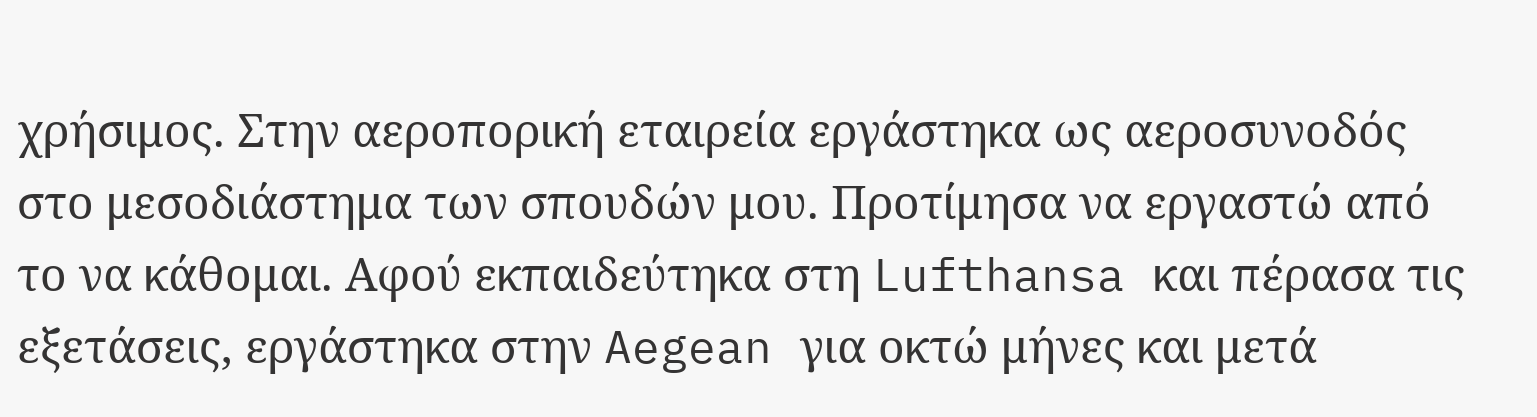χρήσιμος. Στην αεροπορική εταιρεία εργάστηκα ως αεροσυνοδός στο μεσοδιάστημα των σπουδών μου. Προτίμησα να εργαστώ από το να κάθομαι. Αφού εκπαιδεύτηκα στη Lufthansa και πέρασα τις εξετάσεις, εργάστηκα στην Aegean για οκτώ μήνες και μετά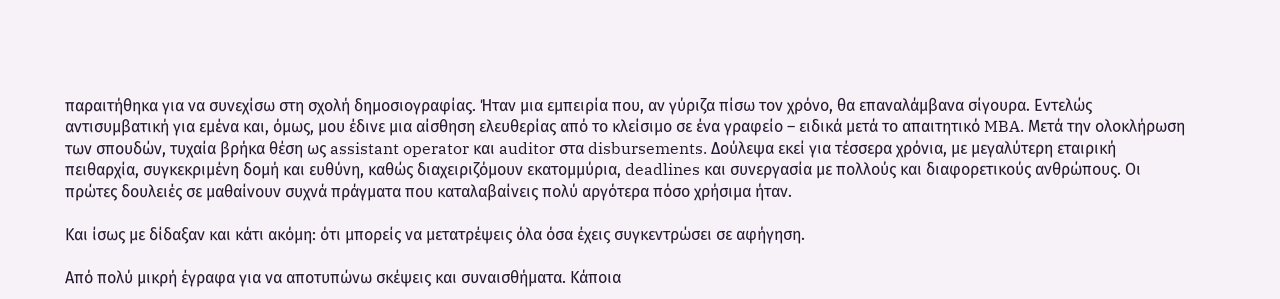παραιτήθηκα για να συνεχίσω στη σχολή δημοσιογραφίας. Ήταν μια εμπειρία που, αν γύριζα πίσω τον χρόνο, θα επαναλάμβανα σίγουρα. Εντελώς αντισυμβατική για εμένα και, όμως, μου έδινε μια αίσθηση ελευθερίας από το κλείσιμο σε ένα γραφείο – ειδικά μετά το απαιτητικό MBA. Μετά την ολοκλήρωση των σπουδών, τυχαία βρήκα θέση ως assistant operator και auditor στα disbursements. Δούλεψα εκεί για τέσσερα χρόνια, με μεγαλύτερη εταιρική πειθαρχία, συγκεκριμένη δομή και ευθύνη, καθώς διαχειριζόμουν εκατομμύρια, deadlines και συνεργασία με πολλούς και διαφορετικούς ανθρώπους. Οι πρώτες δουλειές σε μαθαίνουν συχνά πράγματα που καταλαβαίνεις πολύ αργότερα πόσο χρήσιμα ήταν.

Και ίσως με δίδαξαν και κάτι ακόμη: ότι μπορείς να μετατρέψεις όλα όσα έχεις συγκεντρώσει σε αφήγηση.

Από πολύ μικρή έγραφα για να αποτυπώνω σκέψεις και συναισθήματα. Κάποια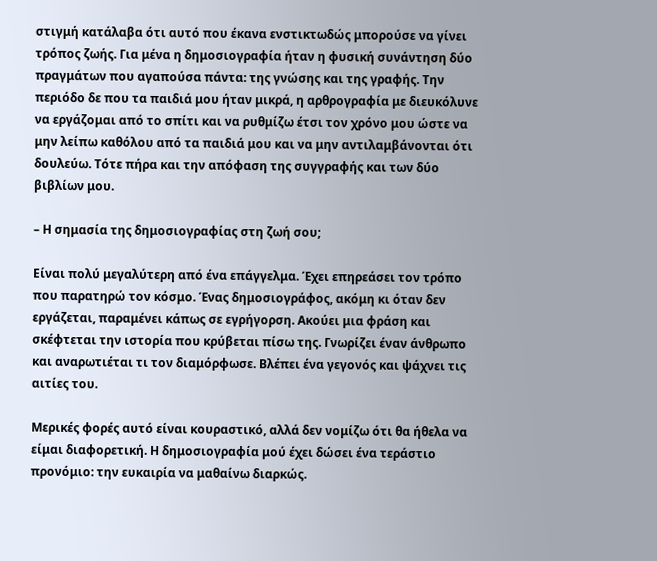στιγμή κατάλαβα ότι αυτό που έκανα ενστικτωδώς μπορούσε να γίνει τρόπος ζωής. Για μένα η δημοσιογραφία ήταν η φυσική συνάντηση δύο πραγμάτων που αγαπούσα πάντα: της γνώσης και της γραφής. Την περιόδο δε που τα παιδιά μου ήταν μικρά, η αρθρογραφία με διευκόλυνε να εργάζομαι από το σπίτι και να ρυθμίζω έτσι τον χρόνο μου ώστε να μην λείπω καθόλου από τα παιδιά μου και να μην αντιλαμβάνονται ότι δουλεύω. Τότε πήρα και την απόφαση της συγγραφής και των δύο βιβλίων μου.

– Η σημασία της δημοσιογραφίας στη ζωή σου;

Είναι πολύ μεγαλύτερη από ένα επάγγελμα. Έχει επηρεάσει τον τρόπο που παρατηρώ τον κόσμο. Ένας δημοσιογράφος, ακόμη κι όταν δεν εργάζεται, παραμένει κάπως σε εγρήγορση. Ακούει μια φράση και σκέφτεται την ιστορία που κρύβεται πίσω της. Γνωρίζει έναν άνθρωπο και αναρωτιέται τι τον διαμόρφωσε. Βλέπει ένα γεγονός και ψάχνει τις αιτίες του.

Μερικές φορές αυτό είναι κουραστικό, αλλά δεν νομίζω ότι θα ήθελα να είμαι διαφορετική. Η δημοσιογραφία μού έχει δώσει ένα τεράστιο προνόμιο: την ευκαιρία να μαθαίνω διαρκώς.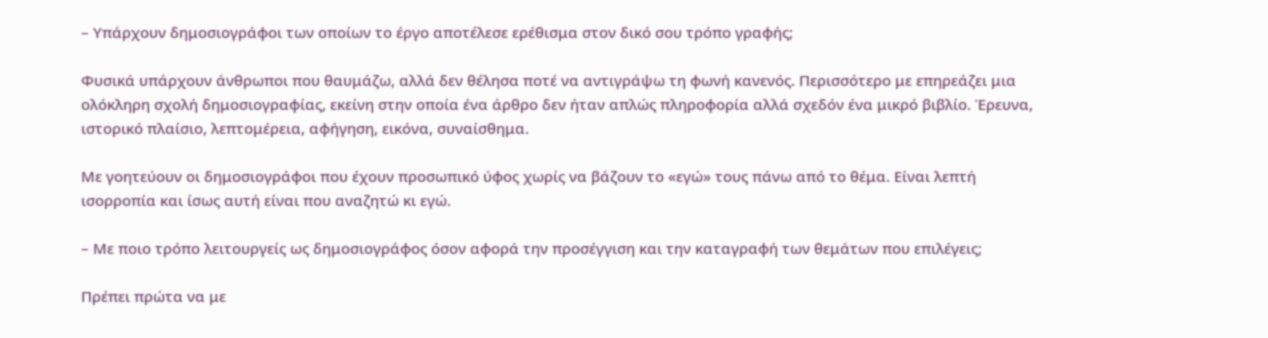– Υπάρχουν δημοσιογράφοι των οποίων το έργο αποτέλεσε ερέθισμα στον δικό σου τρόπο γραφής;

Φυσικά υπάρχουν άνθρωποι που θαυμάζω, αλλά δεν θέλησα ποτέ να αντιγράψω τη φωνή κανενός. Περισσότερο με επηρεάζει μια ολόκληρη σχολή δημοσιογραφίας, εκείνη στην οποία ένα άρθρο δεν ήταν απλώς πληροφορία αλλά σχεδόν ένα μικρό βιβλίο. Έρευνα, ιστορικό πλαίσιο, λεπτομέρεια, αφήγηση, εικόνα, συναίσθημα.

Με γοητεύουν οι δημοσιογράφοι που έχουν προσωπικό ύφος χωρίς να βάζουν το «εγώ» τους πάνω από το θέμα. Είναι λεπτή ισορροπία και ίσως αυτή είναι που αναζητώ κι εγώ.

– Με ποιο τρόπο λειτουργείς ως δημοσιογράφος όσον αφορά την προσέγγιση και την καταγραφή των θεμάτων που επιλέγεις;

Πρέπει πρώτα να με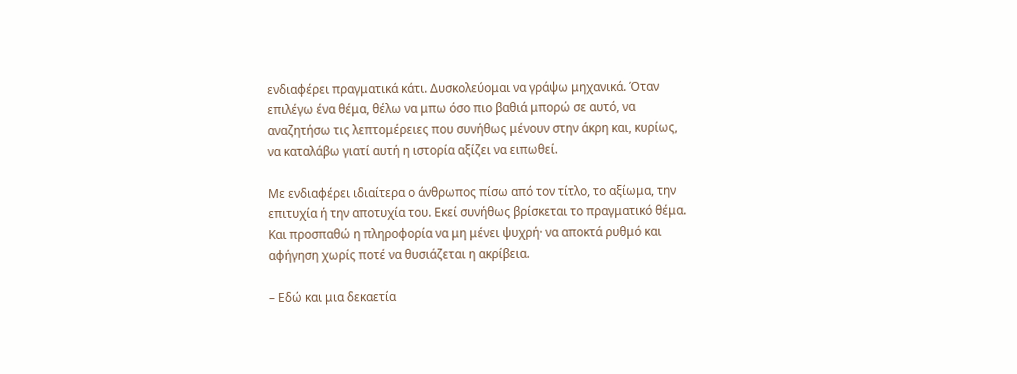ενδιαφέρει πραγματικά κάτι. Δυσκολεύομαι να γράψω μηχανικά. Όταν επιλέγω ένα θέμα, θέλω να μπω όσο πιο βαθιά μπορώ σε αυτό, να αναζητήσω τις λεπτομέρειες που συνήθως μένουν στην άκρη και, κυρίως, να καταλάβω γιατί αυτή η ιστορία αξίζει να ειπωθεί.

Με ενδιαφέρει ιδιαίτερα ο άνθρωπος πίσω από τον τίτλο, το αξίωμα, την επιτυχία ή την αποτυχία του. Εκεί συνήθως βρίσκεται το πραγματικό θέμα. Και προσπαθώ η πληροφορία να μη μένει ψυχρή· να αποκτά ρυθμό και αφήγηση χωρίς ποτέ να θυσιάζεται η ακρίβεια.

– Εδώ και μια δεκαετία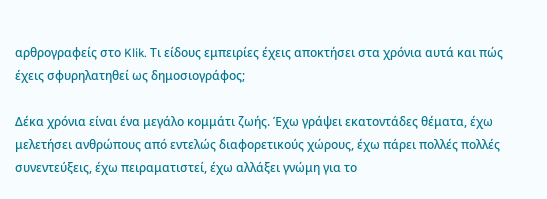αρθρογραφείς στο Klik. Τι είδους εμπειρίες έχεις αποκτήσει στα χρόνια αυτά και πώς έχεις σφυρηλατηθεί ως δημοσιογράφος;

Δέκα χρόνια είναι ένα μεγάλο κομμάτι ζωής. Έχω γράψει εκατοντάδες θέματα, έχω μελετήσει ανθρώπους από εντελώς διαφορετικούς χώρους, έχω πάρει πολλές πολλές συνεντεύξεις, έχω πειραματιστεί, έχω αλλάξει γνώμη για το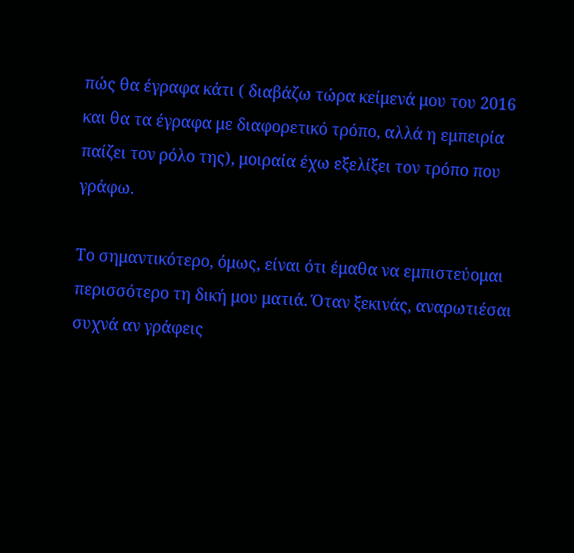πώς θα έγραφα κάτι ( διαβάζω τώρα κείμενά μου του 2016 και θα τα έγραφα με διαφορετικό τρόπο, αλλά η εμπειρία παίζει τον ρόλο της), μοιραία έχω εξελίξει τον τρόπο που γράφω.

Το σημαντικότερο, όμως, είναι ότι έμαθα να εμπιστεύομαι περισσότερο τη δική μου ματιά. Όταν ξεκινάς, αναρωτιέσαι συχνά αν γράφεις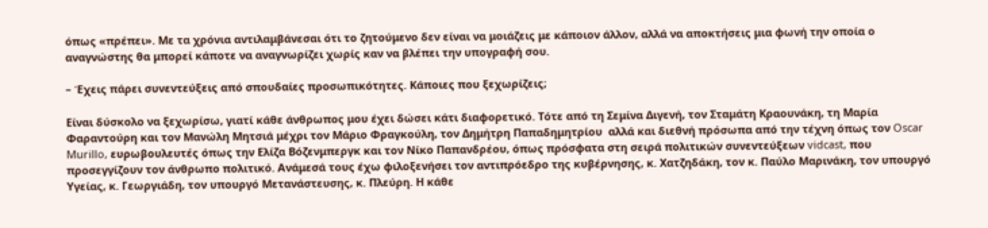όπως «πρέπει». Με τα χρόνια αντιλαμβάνεσαι ότι το ζητούμενο δεν είναι να μοιάζεις με κάποιον άλλον, αλλά να αποκτήσεις μια φωνή την οποία ο αναγνώστης θα μπορεί κάποτε να αναγνωρίζει χωρίς καν να βλέπει την υπογραφή σου.

– Έχεις πάρει συνεντεύξεις από σπουδαίες προσωπικότητες. Κάποιες που ξεχωρίζεις;

Είναι δύσκολο να ξεχωρίσω, γιατί κάθε άνθρωπος μου έχει δώσει κάτι διαφορετικό. Τότε από τη Σεμίνα Διγενή, τον Σταμάτη Κραουνάκη, τη Μαρία Φαραντούρη και τον Μανώλη Μητσιά μέχρι τον Μάριο Φραγκούλη, τον Δημήτρη Παπαδημητρίου  αλλά και διεθνή πρόσωπα από την τέχνη όπως τον Oscar Murillo, ευρωβουλευτές όπως την Ελίζα Βόζενμπεργκ και τον Νίκο Παπανδρέου, όπως πρόσφατα στη σειρά πολιτικών συνεντεύξεων vidcast, που προσεγγίζουν τον άνθρωπο πολιτικό. Ανάμεσά τους έχω φιλοξενήσει τον αντιπρόεδρο της κυβέρνησης, κ. Χατζηδάκη, τον κ. Παύλο Μαρινάκη, τον υπουργό Υγείας, κ. Γεωργιάδη, τον υπουργό Μετανάστευσης, κ. Πλεύρη. Η κάθε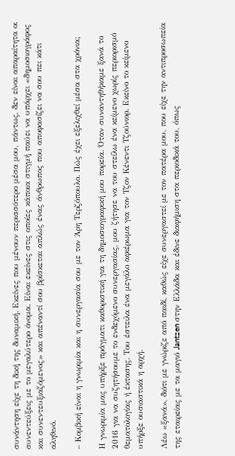συνάντηση είχε τη δική της δυναμική. Εκείνες που μένουν περισσότερο μέσα μου, πάντως, δεν είναι απαραίτητα οι συνεντεύξεις με το μεγαλύτερο όνομα. Είναι εκείνες στις οποίες κάποια στιγμή παύει να υπάρχει «δημοσιογράφος και συνεντευξιαζόμενος» και απέναντί σου βρίσκεται απλώς ένας άνθρωπος που αποφασίζει να σου πει κάτι αληθινό.

– Κομβική είναι η γνωριμία και η συνεργασία σου με τον Άρη Τερζόπουλο. Πώς έχει εξελιχθεί μέσα στα χρόνια;

Η γνωριμία μας υπήρξε πράγματι καθοριστική για τη δημοσιογραφική μου πορεία. Όταν συναντηθήκαμε ξανά το 2016 για να συζητήσουμε το ενδεχόμενο συνεργασίας, μου ζήτησε να του στείλω ένα κείμενο χωρίς περιορισμό θεματολογίας ή έκτασης. Του έστειλα ένα μεγάλο αφιέρωμα για τον Τζον Κένεντι Τζούνιορ. Εκείνο το κείμενο υπήρξε ουσιαστικά η αρχή.

Λέω «ξανά», διότι με γνώριζε από παιδί, καθώς είχε συνεργαστεί με τον πατέρα μου, που είχε την αντιπροσωπεία της εταιρείας με τα μαγιό Jantzen στην Ελλάδα και έδινε διαφήμιση στα περιοδικά του, όπως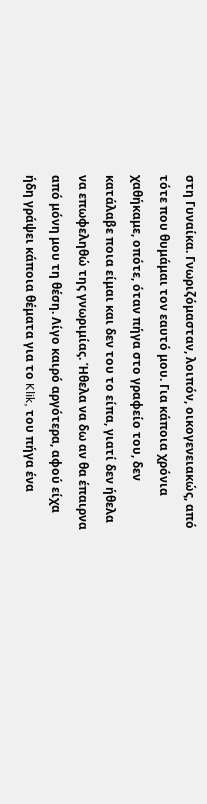στη Γυναίκα. Γνωριζόμασταν, λοιπόν, οικογενειακώς, από τότε που θυμάμαι τον εαυτό μου. Για κάποια χρόνια χαθήκαμε, οπότε, όταν πήγα στο γραφείο του, δεν κατάλαβε ποια είμαι και δεν του το είπα, γιατί δεν ήθελα να επωφεληθώ της γνωριμίας. Ήθελα να δω αν θα έπαιρνα από μόνη μου τη θέση. Λίγο καιρό αργότερα, αφού είχα ήδη γράψει κάποια θέματα για το Klik, του πήγα ένα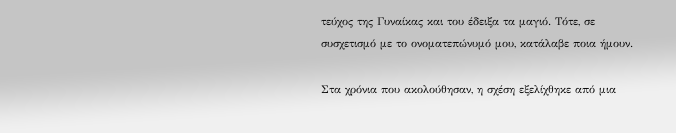τεύχος της Γυναίκας και του έδειξα τα μαγιό. Τότε, σε συσχετισμό με το ονοματεπώνυμό μου, κατάλαβε ποια ήμουν.

Στα χρόνια που ακολούθησαν, η σχέση εξελίχθηκε από μια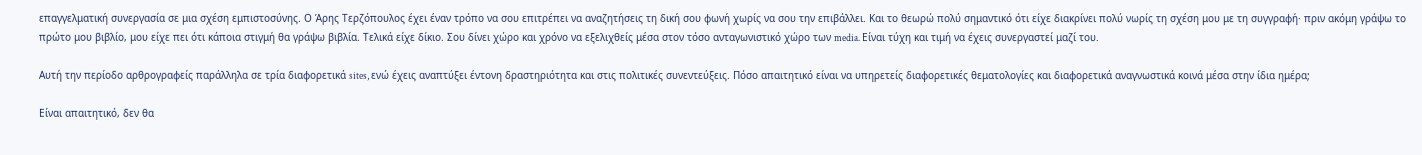επαγγελματική συνεργασία σε μια σχέση εμπιστοσύνης. Ο Άρης Τερζόπουλος έχει έναν τρόπο να σου επιτρέπει να αναζητήσεις τη δική σου φωνή χωρίς να σου την επιβάλλει. Και το θεωρώ πολύ σημαντικό ότι είχε διακρίνει πολύ νωρίς τη σχέση μου με τη συγγραφή· πριν ακόμη γράψω το πρώτο μου βιβλίο, μου είχε πει ότι κάποια στιγμή θα γράψω βιβλία. Τελικά είχε δίκιο. Σου δίνει χώρο και χρόνο να εξελιχθείς μέσα στον τόσο ανταγωνιστικό χώρο των media. Είναι τύχη και τιμή να έχεις συνεργαστεί μαζί του.

Αυτή την περίοδο αρθρογραφείς παράλληλα σε τρία διαφορετικά sites, ενώ έχεις αναπτύξει έντονη δραστηριότητα και στις πολιτικές συνεντεύξεις. Πόσο απαιτητικό είναι να υπηρετείς διαφορετικές θεματολογίες και διαφορετικά αναγνωστικά κοινά μέσα στην ίδια ημέρα;

Είναι απαιτητικό, δεν θα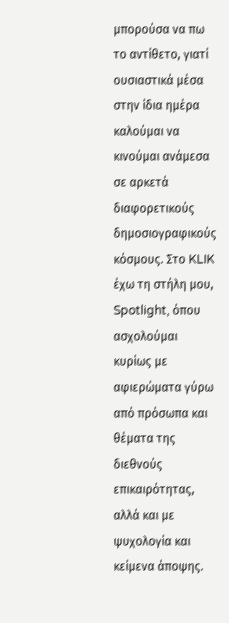μπορούσα να πω το αντίθετο, γιατί ουσιαστικά μέσα στην ίδια ημέρα καλούμαι να κινούμαι ανάμεσα σε αρκετά διαφορετικούς δημοσιογραφικούς κόσμους. Στο KLIK έχω τη στήλη μου, Spotlight, όπου ασχολούμαι κυρίως με αφιερώματα γύρω από πρόσωπα και θέματα της διεθνούς επικαιρότητας, αλλά και με ψυχολογία και κείμενα άποψης.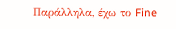Παράλληλα, έχω το Fine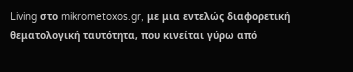Living στο mikrometoxos.gr, με μια εντελώς διαφορετική θεματολογική ταυτότητα, που κινείται γύρω από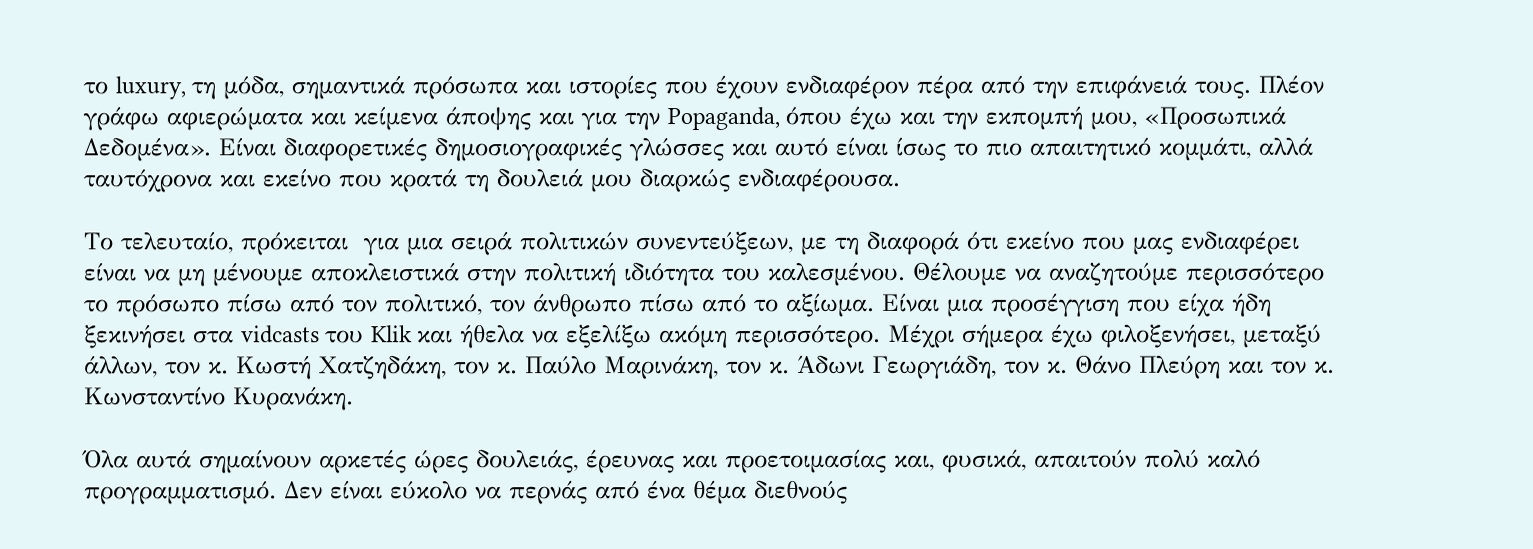το luxury, τη μόδα, σημαντικά πρόσωπα και ιστορίες που έχουν ενδιαφέρον πέρα από την επιφάνειά τους. Πλέον γράφω αφιερώματα και κείμενα άποψης και για την Popaganda, όπου έχω και την εκπομπή μου, «Προσωπικά Δεδομένα». Είναι διαφορετικές δημοσιογραφικές γλώσσες και αυτό είναι ίσως το πιο απαιτητικό κομμάτι, αλλά ταυτόχρονα και εκείνο που κρατά τη δουλειά μου διαρκώς ενδιαφέρουσα.

Το τελευταίο, πρόκειται  για μια σειρά πολιτικών συνεντεύξεων, με τη διαφορά ότι εκείνο που μας ενδιαφέρει είναι να μη μένουμε αποκλειστικά στην πολιτική ιδιότητα του καλεσμένου. Θέλουμε να αναζητούμε περισσότερο το πρόσωπο πίσω από τον πολιτικό, τον άνθρωπο πίσω από το αξίωμα. Είναι μια προσέγγιση που είχα ήδη ξεκινήσει στα vidcasts του Klik και ήθελα να εξελίξω ακόμη περισσότερο. Μέχρι σήμερα έχω φιλοξενήσει, μεταξύ άλλων, τον κ. Κωστή Χατζηδάκη, τον κ. Παύλο Μαρινάκη, τον κ. Άδωνι Γεωργιάδη, τον κ. Θάνο Πλεύρη και τον κ. Κωνσταντίνο Κυρανάκη.

Όλα αυτά σημαίνουν αρκετές ώρες δουλειάς, έρευνας και προετοιμασίας και, φυσικά, απαιτούν πολύ καλό προγραμματισμό. Δεν είναι εύκολο να περνάς από ένα θέμα διεθνούς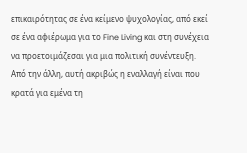επικαιρότητας σε ένα κείμενο ψυχολογίας, από εκεί σε ένα αφιέρωμα για το Fine Living και στη συνέχεια να προετοιμάζεσαι για μια πολιτική συνέντευξη. Από την άλλη, αυτή ακριβώς η εναλλαγή είναι που κρατά για εμένα τη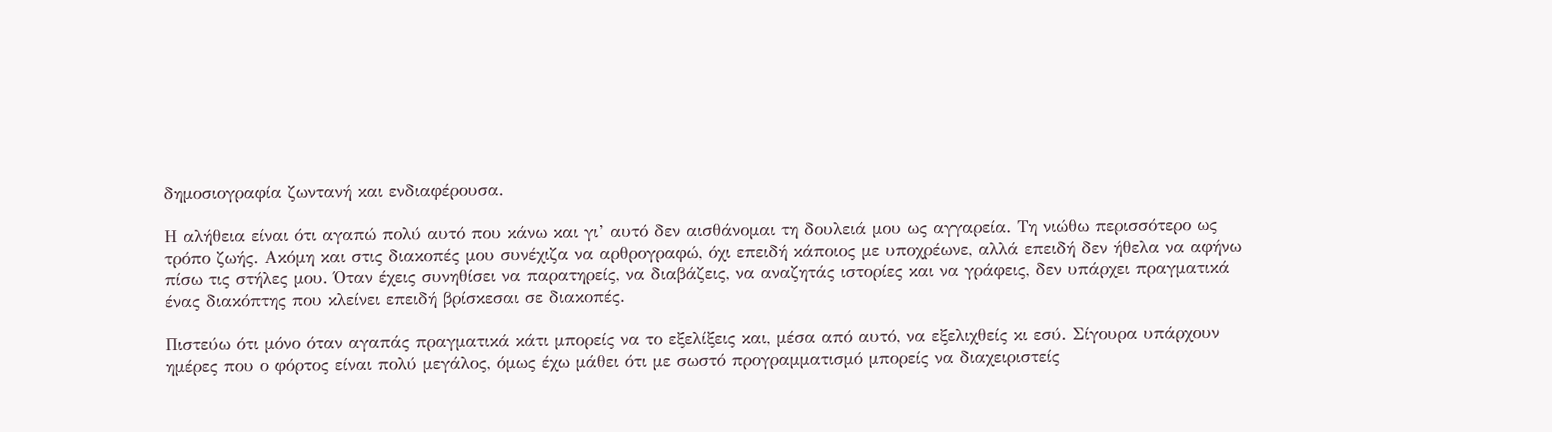δημοσιογραφία ζωντανή και ενδιαφέρουσα.

Η αλήθεια είναι ότι αγαπώ πολύ αυτό που κάνω και γι’ αυτό δεν αισθάνομαι τη δουλειά μου ως αγγαρεία. Τη νιώθω περισσότερο ως τρόπο ζωής. Ακόμη και στις διακοπές μου συνέχιζα να αρθρογραφώ, όχι επειδή κάποιος με υποχρέωνε, αλλά επειδή δεν ήθελα να αφήνω πίσω τις στήλες μου. Όταν έχεις συνηθίσει να παρατηρείς, να διαβάζεις, να αναζητάς ιστορίες και να γράφεις, δεν υπάρχει πραγματικά ένας διακόπτης που κλείνει επειδή βρίσκεσαι σε διακοπές.

Πιστεύω ότι μόνο όταν αγαπάς πραγματικά κάτι μπορείς να το εξελίξεις και, μέσα από αυτό, να εξελιχθείς κι εσύ. Σίγουρα υπάρχουν ημέρες που ο φόρτος είναι πολύ μεγάλος, όμως έχω μάθει ότι με σωστό προγραμματισμό μπορείς να διαχειριστείς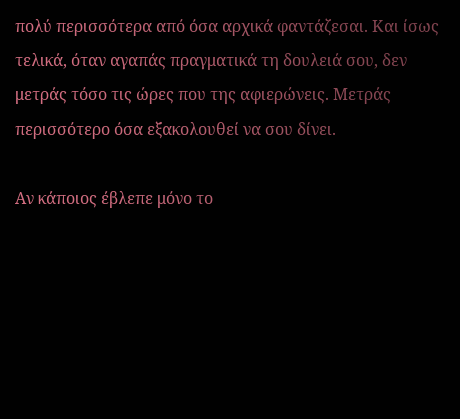πολύ περισσότερα από όσα αρχικά φαντάζεσαι. Και ίσως τελικά, όταν αγαπάς πραγματικά τη δουλειά σου, δεν μετράς τόσο τις ώρες που της αφιερώνεις. Μετράς περισσότερο όσα εξακολουθεί να σου δίνει.

Αν κάποιος έβλεπε μόνο το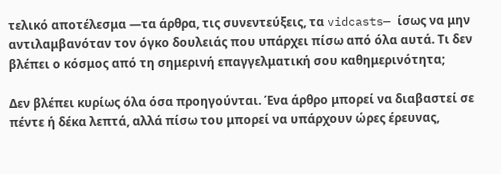τελικό αποτέλεσμα —τα άρθρα, τις συνεντεύξεις, τα vidcasts— ίσως να μην αντιλαμβανόταν τον όγκο δουλειάς που υπάρχει πίσω από όλα αυτά. Τι δεν βλέπει ο κόσμος από τη σημερινή επαγγελματική σου καθημερινότητα;

Δεν βλέπει κυρίως όλα όσα προηγούνται. Ένα άρθρο μπορεί να διαβαστεί σε πέντε ή δέκα λεπτά, αλλά πίσω του μπορεί να υπάρχουν ώρες έρευνας,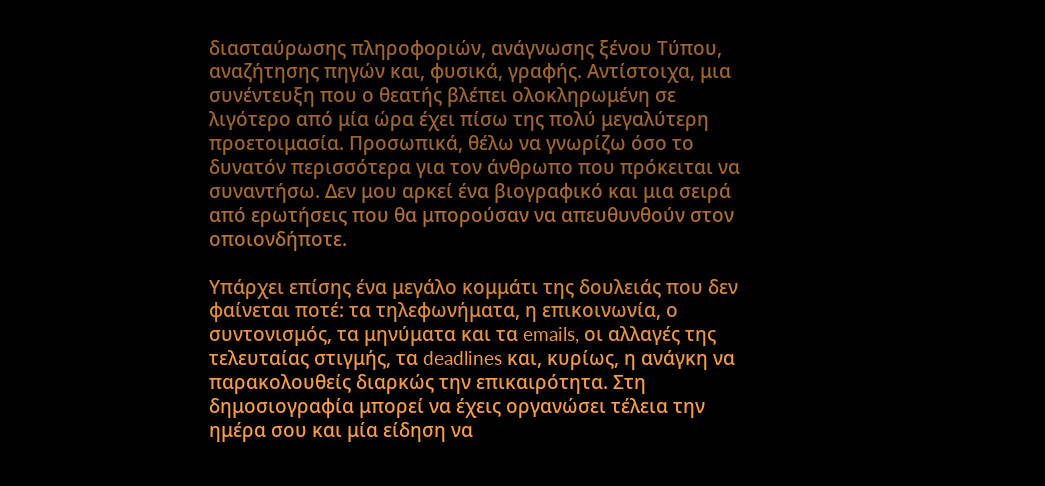διασταύρωσης πληροφοριών, ανάγνωσης ξένου Τύπου, αναζήτησης πηγών και, φυσικά, γραφής. Αντίστοιχα, μια συνέντευξη που ο θεατής βλέπει ολοκληρωμένη σε λιγότερο από μία ώρα έχει πίσω της πολύ μεγαλύτερη προετοιμασία. Προσωπικά, θέλω να γνωρίζω όσο το δυνατόν περισσότερα για τον άνθρωπο που πρόκειται να συναντήσω. Δεν μου αρκεί ένα βιογραφικό και μια σειρά από ερωτήσεις που θα μπορούσαν να απευθυνθούν στον οποιονδήποτε.

Υπάρχει επίσης ένα μεγάλο κομμάτι της δουλειάς που δεν φαίνεται ποτέ: τα τηλεφωνήματα, η επικοινωνία, ο συντονισμός, τα μηνύματα και τα emails, οι αλλαγές της τελευταίας στιγμής, τα deadlines και, κυρίως, η ανάγκη να παρακολουθείς διαρκώς την επικαιρότητα. Στη δημοσιογραφία μπορεί να έχεις οργανώσει τέλεια την ημέρα σου και μία είδηση να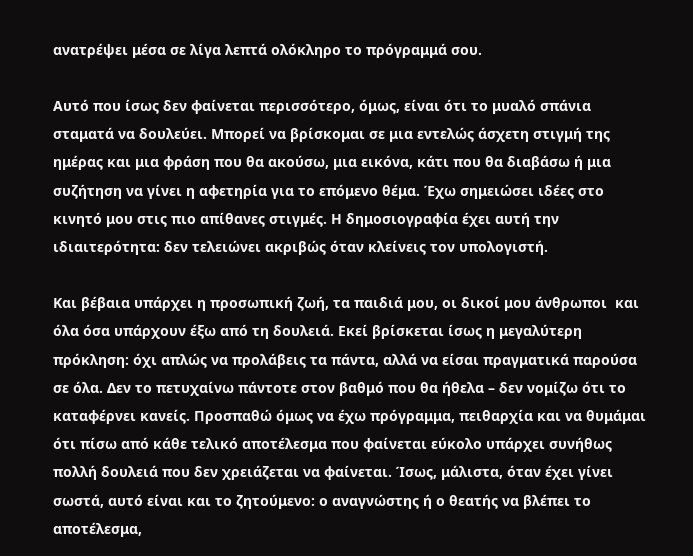ανατρέψει μέσα σε λίγα λεπτά ολόκληρο το πρόγραμμά σου.

Αυτό που ίσως δεν φαίνεται περισσότερο, όμως, είναι ότι το μυαλό σπάνια σταματά να δουλεύει. Μπορεί να βρίσκομαι σε μια εντελώς άσχετη στιγμή της ημέρας και μια φράση που θα ακούσω, μια εικόνα, κάτι που θα διαβάσω ή μια συζήτηση να γίνει η αφετηρία για το επόμενο θέμα. Έχω σημειώσει ιδέες στο κινητό μου στις πιο απίθανες στιγμές. Η δημοσιογραφία έχει αυτή την ιδιαιτερότητα: δεν τελειώνει ακριβώς όταν κλείνεις τον υπολογιστή.

Και βέβαια υπάρχει η προσωπική ζωή, τα παιδιά μου, οι δικοί μου άνθρωποι  και όλα όσα υπάρχουν έξω από τη δουλειά. Εκεί βρίσκεται ίσως η μεγαλύτερη πρόκληση: όχι απλώς να προλάβεις τα πάντα, αλλά να είσαι πραγματικά παρούσα σε όλα. Δεν το πετυχαίνω πάντοτε στον βαθμό που θα ήθελα – δεν νομίζω ότι το καταφέρνει κανείς. Προσπαθώ όμως να έχω πρόγραμμα, πειθαρχία και να θυμάμαι ότι πίσω από κάθε τελικό αποτέλεσμα που φαίνεται εύκολο υπάρχει συνήθως πολλή δουλειά που δεν χρειάζεται να φαίνεται. Ίσως, μάλιστα, όταν έχει γίνει σωστά, αυτό είναι και το ζητούμενο: ο αναγνώστης ή ο θεατής να βλέπει το αποτέλεσμα,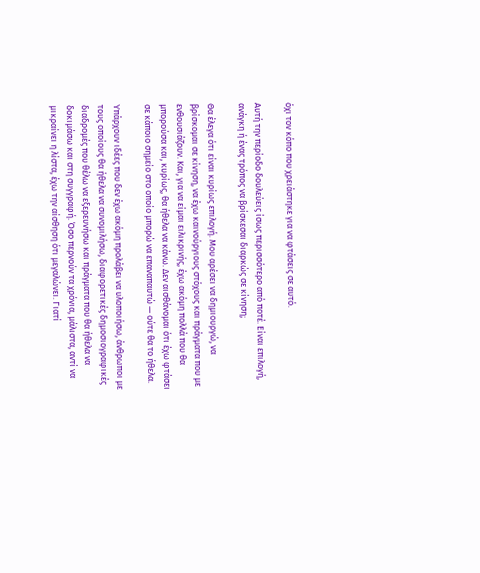όχι τον κόπο που χρειάστηκε για να φτάσεις σε αυτό.

Αυτή την περίοδο δουλεύεις ίσως περισσότερο από ποτέ. Είναι επιλογή, ανάγκη ή ένας τρόπος να βρίσκεσαι διαρκώς σε κίνηση;

Θα έλεγα ότι είναι κυρίως επιλογή. Μου αρέσει να δημιουργώ, να βρίσκομαι σε κίνηση, να έχω καινούργιους στόχους και πράγματα που με ενθουσιάζουν. Και, για να είμαι ειλικρινής, έχω ακόμη πολλά που θα μπορούσα και, κυρίως, θα ήθελα να κάνω. Δεν αισθάνομαι ότι έχω φτάσει σε κάποιο σημείο στο οποίο μπορώ να επαναπαυτώ — ούτε θα το ήθελα.

Υπάρχουν ιδέες που δεν έχω ακόμη προλάβει να υλοποιήσω, άνθρωποι με τους οποίους θα ήθελα να συνομιλήσω, διαφορετικές δημοσιογραφικές διαδρομές που θέλω να εξερευνήσω και πράγματα που θα ήθελα να δοκιμάσω και στη συγγραφή. Όσο περνούν τα χρόνια, μάλιστα, αντί να μικραίνει η λίστα, έχω την αίσθηση ότι μεγαλώνει. Γιατί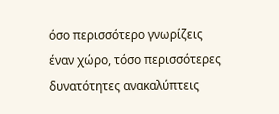όσο περισσότερο γνωρίζεις έναν χώρο, τόσο περισσότερες δυνατότητες ανακαλύπτεις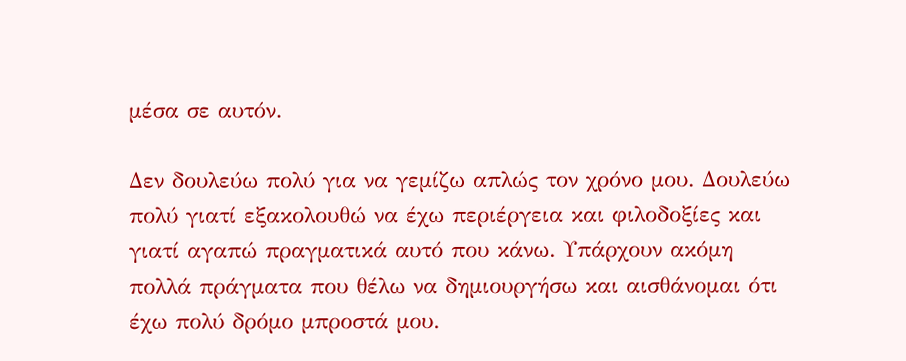μέσα σε αυτόν.

Δεν δουλεύω πολύ για να γεμίζω απλώς τον χρόνο μου. Δουλεύω πολύ γιατί εξακολουθώ να έχω περιέργεια και φιλοδοξίες και γιατί αγαπώ πραγματικά αυτό που κάνω. Υπάρχουν ακόμη πολλά πράγματα που θέλω να δημιουργήσω και αισθάνομαι ότι έχω πολύ δρόμο μπροστά μου.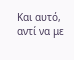Και αυτό, αντί να με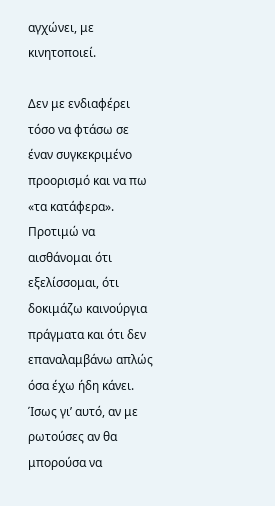αγχώνει, με κινητοποιεί.

Δεν με ενδιαφέρει τόσο να φτάσω σε έναν συγκεκριμένο προορισμό και να πω «τα κατάφερα». Προτιμώ να αισθάνομαι ότι εξελίσσομαι, ότι δοκιμάζω καινούργια πράγματα και ότι δεν επαναλαμβάνω απλώς όσα έχω ήδη κάνει. Ίσως γι’ αυτό, αν με ρωτούσες αν θα μπορούσα να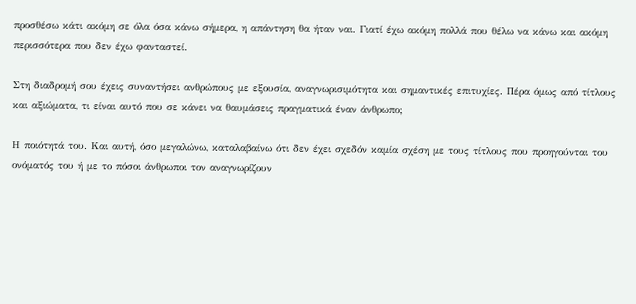προσθέσω κάτι ακόμη σε όλα όσα κάνω σήμερα, η απάντηση θα ήταν ναι. Γιατί έχω ακόμη πολλά που θέλω να κάνω και ακόμη περισσότερα που δεν έχω φανταστεί.

Στη διαδρομή σου έχεις συναντήσει ανθρώπους με εξουσία, αναγνωρισιμότητα και σημαντικές επιτυχίες. Πέρα όμως από τίτλους και αξιώματα, τι είναι αυτό που σε κάνει να θαυμάσεις πραγματικά έναν άνθρωπο;

Η ποιότητά του. Και αυτή, όσο μεγαλώνω, καταλαβαίνω ότι δεν έχει σχεδόν καμία σχέση με τους τίτλους που προηγούνται του ονόματός του ή με το πόσοι άνθρωποι τον αναγνωρίζουν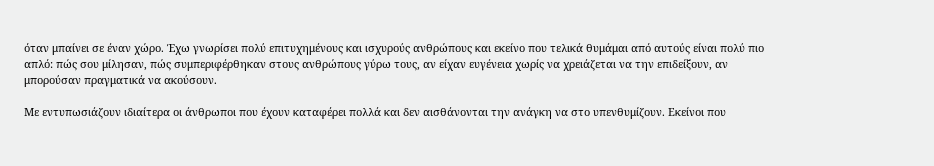όταν μπαίνει σε έναν χώρο. Έχω γνωρίσει πολύ επιτυχημένους και ισχυρούς ανθρώπους και εκείνο που τελικά θυμάμαι από αυτούς είναι πολύ πιο απλό: πώς σου μίλησαν, πώς συμπεριφέρθηκαν στους ανθρώπους γύρω τους, αν είχαν ευγένεια χωρίς να χρειάζεται να την επιδείξουν, αν μπορούσαν πραγματικά να ακούσουν.

Με εντυπωσιάζουν ιδιαίτερα οι άνθρωποι που έχουν καταφέρει πολλά και δεν αισθάνονται την ανάγκη να στο υπενθυμίζουν. Εκείνοι που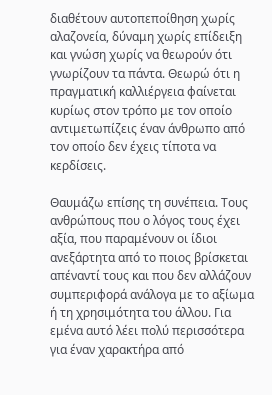διαθέτουν αυτοπεποίθηση χωρίς αλαζονεία, δύναμη χωρίς επίδειξη και γνώση χωρίς να θεωρούν ότι γνωρίζουν τα πάντα. Θεωρώ ότι η πραγματική καλλιέργεια φαίνεται κυρίως στον τρόπο με τον οποίο αντιμετωπίζεις έναν άνθρωπο από τον οποίο δεν έχεις τίποτα να κερδίσεις.

Θαυμάζω επίσης τη συνέπεια. Τους ανθρώπους που ο λόγος τους έχει αξία, που παραμένουν οι ίδιοι ανεξάρτητα από το ποιος βρίσκεται απέναντί τους και που δεν αλλάζουν συμπεριφορά ανάλογα με το αξίωμα ή τη χρησιμότητα του άλλου. Για εμένα αυτό λέει πολύ περισσότερα για έναν χαρακτήρα από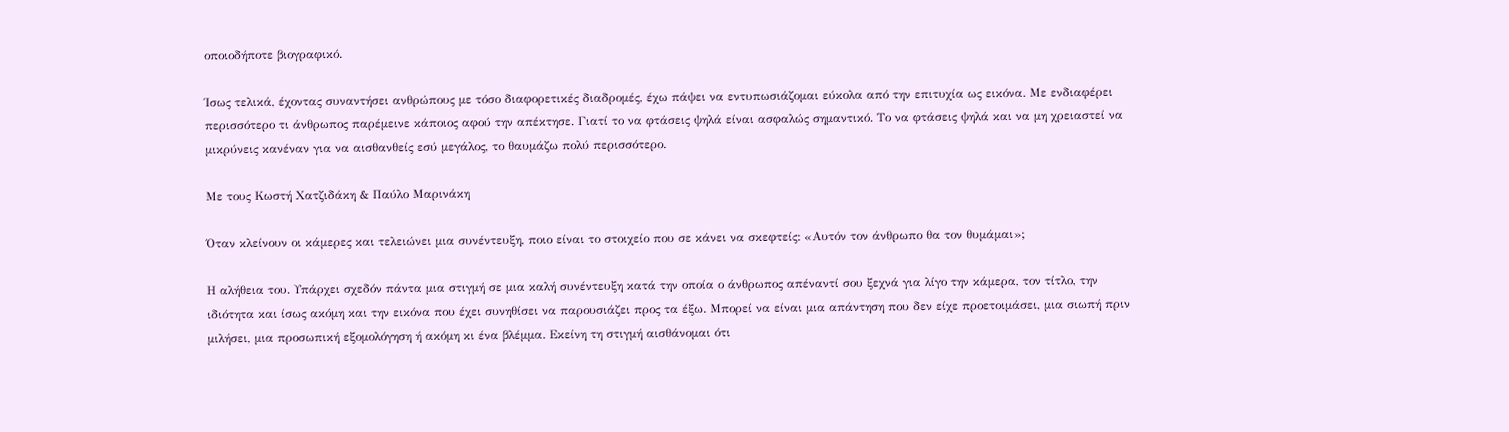οποιοδήποτε βιογραφικό.

Ίσως τελικά, έχοντας συναντήσει ανθρώπους με τόσο διαφορετικές διαδρομές, έχω πάψει να εντυπωσιάζομαι εύκολα από την επιτυχία ως εικόνα. Με ενδιαφέρει περισσότερο τι άνθρωπος παρέμεινε κάποιος αφού την απέκτησε. Γιατί το να φτάσεις ψηλά είναι ασφαλώς σημαντικό. Το να φτάσεις ψηλά και να μη χρειαστεί να μικρύνεις κανέναν για να αισθανθείς εσύ μεγάλος, το θαυμάζω πολύ περισσότερο.

Με τους Κωστή Χατζιδάκη & Παύλο Μαρινάκη

Όταν κλείνουν οι κάμερες και τελειώνει μια συνέντευξη, ποιο είναι το στοιχείο που σε κάνει να σκεφτείς: «Αυτόν τον άνθρωπο θα τον θυμάμαι»;

Η αλήθεια του. Υπάρχει σχεδόν πάντα μια στιγμή σε μια καλή συνέντευξη κατά την οποία ο άνθρωπος απέναντί σου ξεχνά για λίγο την κάμερα, τον τίτλο, την ιδιότητα και ίσως ακόμη και την εικόνα που έχει συνηθίσει να παρουσιάζει προς τα έξω. Μπορεί να είναι μια απάντηση που δεν είχε προετοιμάσει, μια σιωπή πριν μιλήσει, μια προσωπική εξομολόγηση ή ακόμη κι ένα βλέμμα. Εκείνη τη στιγμή αισθάνομαι ότι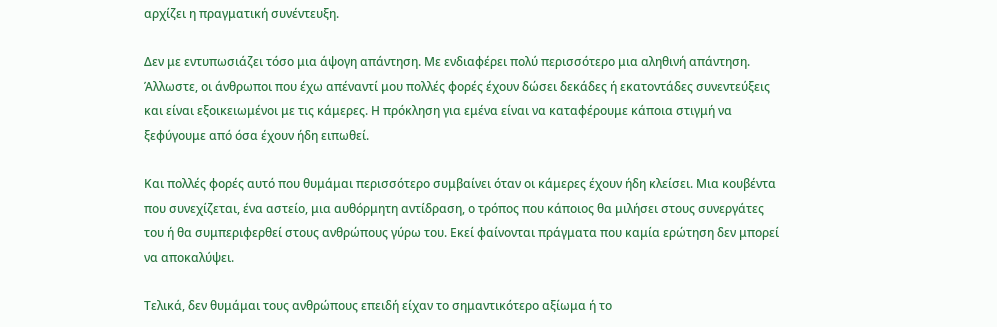αρχίζει η πραγματική συνέντευξη.

Δεν με εντυπωσιάζει τόσο μια άψογη απάντηση. Με ενδιαφέρει πολύ περισσότερο μια αληθινή απάντηση. Άλλωστε, οι άνθρωποι που έχω απέναντί μου πολλές φορές έχουν δώσει δεκάδες ή εκατοντάδες συνεντεύξεις και είναι εξοικειωμένοι με τις κάμερες. Η πρόκληση για εμένα είναι να καταφέρουμε κάποια στιγμή να ξεφύγουμε από όσα έχουν ήδη ειπωθεί.

Και πολλές φορές αυτό που θυμάμαι περισσότερο συμβαίνει όταν οι κάμερες έχουν ήδη κλείσει. Μια κουβέντα που συνεχίζεται, ένα αστείο, μια αυθόρμητη αντίδραση, ο τρόπος που κάποιος θα μιλήσει στους συνεργάτες του ή θα συμπεριφερθεί στους ανθρώπους γύρω του. Εκεί φαίνονται πράγματα που καμία ερώτηση δεν μπορεί να αποκαλύψει.

Τελικά, δεν θυμάμαι τους ανθρώπους επειδή είχαν το σημαντικότερο αξίωμα ή το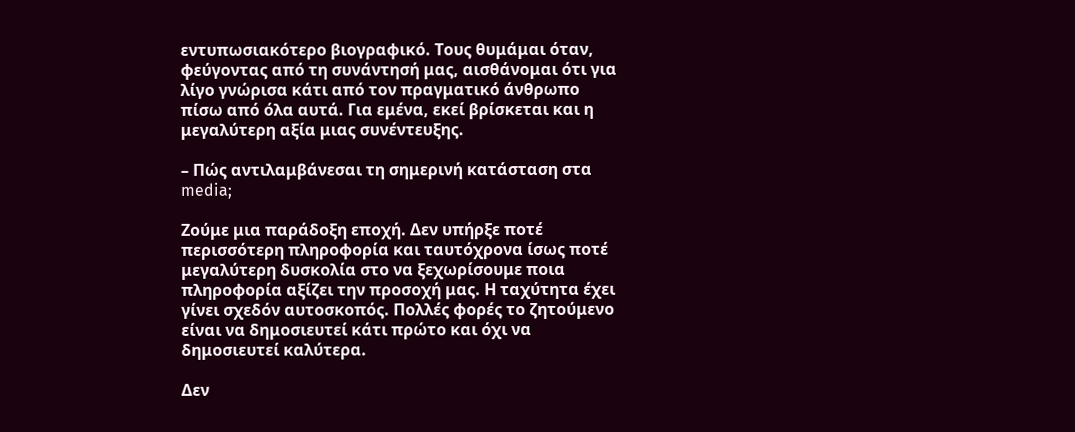εντυπωσιακότερο βιογραφικό. Τους θυμάμαι όταν, φεύγοντας από τη συνάντησή μας, αισθάνομαι ότι για λίγο γνώρισα κάτι από τον πραγματικό άνθρωπο πίσω από όλα αυτά. Για εμένα, εκεί βρίσκεται και η μεγαλύτερη αξία μιας συνέντευξης.

– Πώς αντιλαμβάνεσαι τη σημερινή κατάσταση στα media;

Ζούμε μια παράδοξη εποχή. Δεν υπήρξε ποτέ περισσότερη πληροφορία και ταυτόχρονα ίσως ποτέ μεγαλύτερη δυσκολία στο να ξεχωρίσουμε ποια πληροφορία αξίζει την προσοχή μας. Η ταχύτητα έχει γίνει σχεδόν αυτοσκοπός. Πολλές φορές το ζητούμενο είναι να δημοσιευτεί κάτι πρώτο και όχι να δημοσιευτεί καλύτερα.

Δεν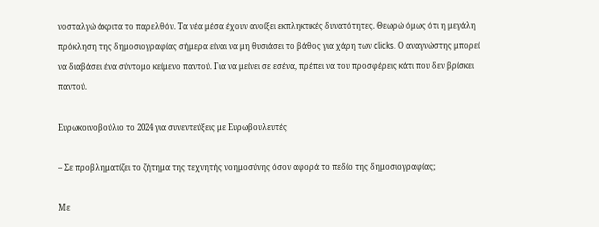νοσταλγώ άκριτα το παρελθόν. Τα νέα μέσα έχουν ανοίξει εκπληκτικές δυνατότητες. Θεωρώ όμως ότι η μεγάλη πρόκληση της δημοσιογραφίας σήμερα είναι να μη θυσιάσει το βάθος για χάρη των clicks. Ο αναγνώστης μπορεί να διαβάσει ένα σύντομο κείμενο παντού. Για να μείνει σε εσένα, πρέπει να του προσφέρεις κάτι που δεν βρίσκει παντού.

Ευρωκοινοβούλιο το 2024 για συνεντεύξεις με Ευρωβουλευτές

– Σε προβληματίζει το ζήτημα της τεχνητής νοημοσύνης όσον αφορά το πεδίο της δημοσιογραφίας;

Με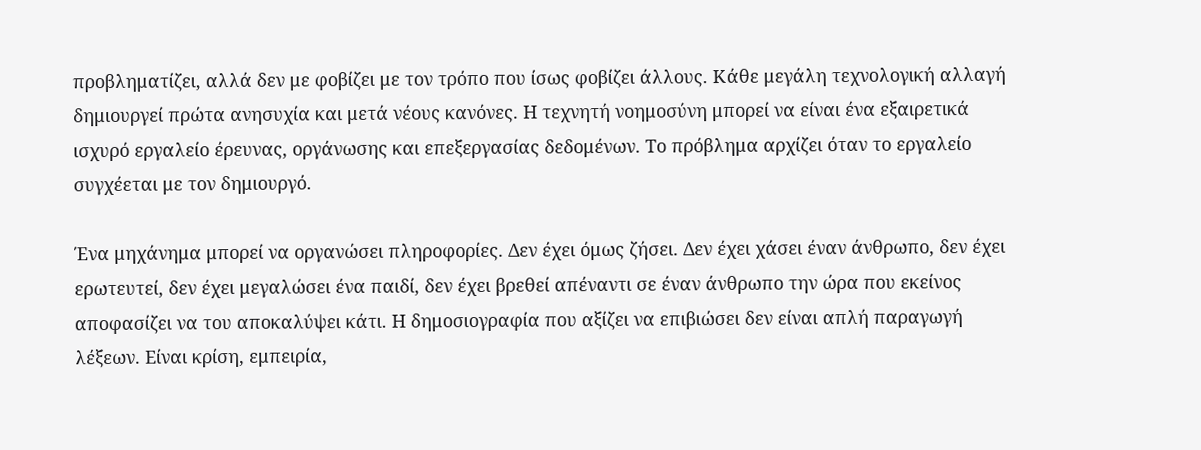προβληματίζει, αλλά δεν με φοβίζει με τον τρόπο που ίσως φοβίζει άλλους. Κάθε μεγάλη τεχνολογική αλλαγή δημιουργεί πρώτα ανησυχία και μετά νέους κανόνες. Η τεχνητή νοημοσύνη μπορεί να είναι ένα εξαιρετικά ισχυρό εργαλείο έρευνας, οργάνωσης και επεξεργασίας δεδομένων. Το πρόβλημα αρχίζει όταν το εργαλείο συγχέεται με τον δημιουργό.

Ένα μηχάνημα μπορεί να οργανώσει πληροφορίες. Δεν έχει όμως ζήσει. Δεν έχει χάσει έναν άνθρωπο, δεν έχει ερωτευτεί, δεν έχει μεγαλώσει ένα παιδί, δεν έχει βρεθεί απέναντι σε έναν άνθρωπο την ώρα που εκείνος αποφασίζει να του αποκαλύψει κάτι. Η δημοσιογραφία που αξίζει να επιβιώσει δεν είναι απλή παραγωγή λέξεων. Είναι κρίση, εμπειρία,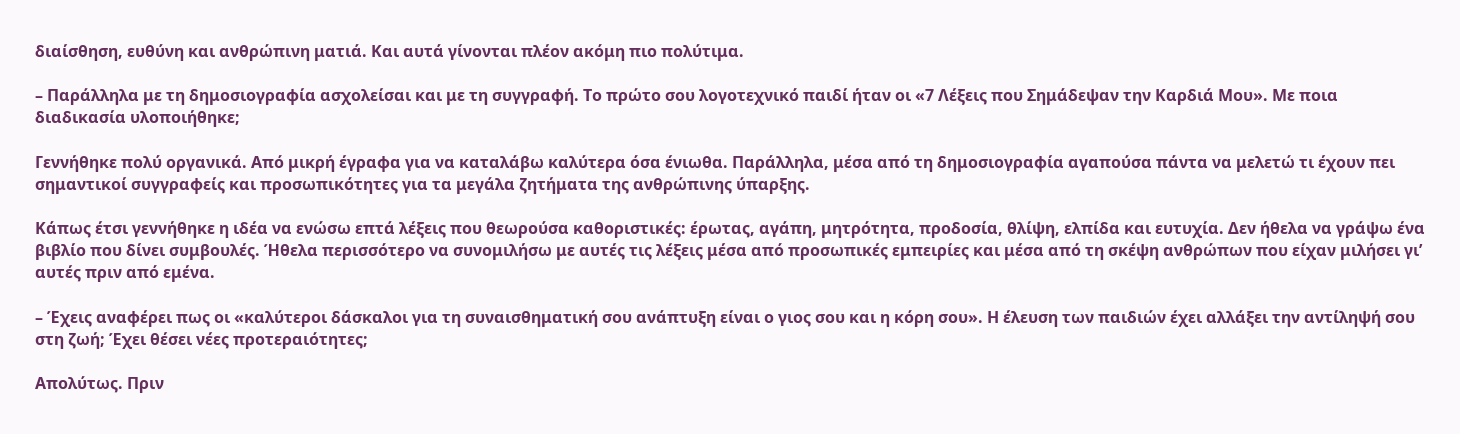διαίσθηση, ευθύνη και ανθρώπινη ματιά. Και αυτά γίνονται πλέον ακόμη πιο πολύτιμα.

– Παράλληλα με τη δημοσιογραφία ασχολείσαι και με τη συγγραφή. Το πρώτο σου λογοτεχνικό παιδί ήταν οι «7 Λέξεις που Σημάδεψαν την Καρδιά Μου». Με ποια διαδικασία υλοποιήθηκε;

Γεννήθηκε πολύ οργανικά. Από μικρή έγραφα για να καταλάβω καλύτερα όσα ένιωθα. Παράλληλα, μέσα από τη δημοσιογραφία αγαπούσα πάντα να μελετώ τι έχουν πει σημαντικοί συγγραφείς και προσωπικότητες για τα μεγάλα ζητήματα της ανθρώπινης ύπαρξης.

Κάπως έτσι γεννήθηκε η ιδέα να ενώσω επτά λέξεις που θεωρούσα καθοριστικές: έρωτας, αγάπη, μητρότητα, προδοσία, θλίψη, ελπίδα και ευτυχία. Δεν ήθελα να γράψω ένα βιβλίο που δίνει συμβουλές. Ήθελα περισσότερο να συνομιλήσω με αυτές τις λέξεις μέσα από προσωπικές εμπειρίες και μέσα από τη σκέψη ανθρώπων που είχαν μιλήσει γι’ αυτές πριν από εμένα.

– Έχεις αναφέρει πως οι «καλύτεροι δάσκαλοι για τη συναισθηματική σου ανάπτυξη είναι ο γιος σου και η κόρη σου». Η έλευση των παιδιών έχει αλλάξει την αντίληψή σου στη ζωή; Έχει θέσει νέες προτεραιότητες;

Απολύτως. Πριν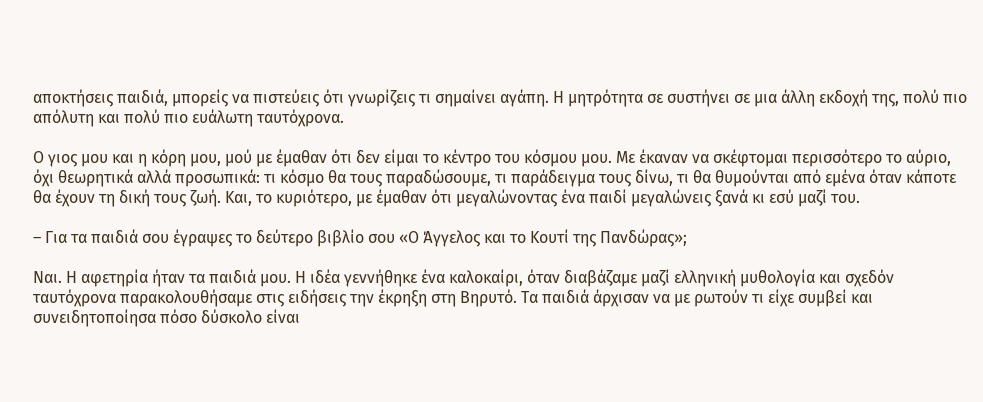αποκτήσεις παιδιά, μπορείς να πιστεύεις ότι γνωρίζεις τι σημαίνει αγάπη. Η μητρότητα σε συστήνει σε μια άλλη εκδοχή της, πολύ πιο απόλυτη και πολύ πιο ευάλωτη ταυτόχρονα.

Ο γιος μου και η κόρη μου, μού με έμαθαν ότι δεν είμαι το κέντρο του κόσμου μου. Με έκαναν να σκέφτομαι περισσότερο το αύριο, όχι θεωρητικά αλλά προσωπικά: τι κόσμο θα τους παραδώσουμε, τι παράδειγμα τους δίνω, τι θα θυμούνται από εμένα όταν κάποτε θα έχουν τη δική τους ζωή. Και, το κυριότερο, με έμαθαν ότι μεγαλώνοντας ένα παιδί μεγαλώνεις ξανά κι εσύ μαζί του.

– Για τα παιδιά σου έγραψες το δεύτερο βιβλίο σου «Ο Άγγελος και το Κουτί της Πανδώρας»;

Ναι. Η αφετηρία ήταν τα παιδιά μου. Η ιδέα γεννήθηκε ένα καλοκαίρι, όταν διαβάζαμε μαζί ελληνική μυθολογία και σχεδόν ταυτόχρονα παρακολουθήσαμε στις ειδήσεις την έκρηξη στη Βηρυτό. Τα παιδιά άρχισαν να με ρωτούν τι είχε συμβεί και συνειδητοποίησα πόσο δύσκολο είναι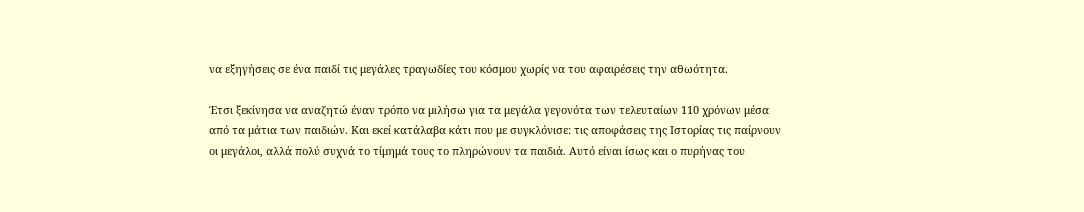να εξηγήσεις σε ένα παιδί τις μεγάλες τραγωδίες του κόσμου χωρίς να του αφαιρέσεις την αθωότητα.

Έτσι ξεκίνησα να αναζητώ έναν τρόπο να μιλήσω για τα μεγάλα γεγονότα των τελευταίων 110 χρόνων μέσα από τα μάτια των παιδιών. Και εκεί κατάλαβα κάτι που με συγκλόνισε: τις αποφάσεις της Ιστορίας τις παίρνουν οι μεγάλοι, αλλά πολύ συχνά το τίμημά τους το πληρώνουν τα παιδιά. Αυτό είναι ίσως και ο πυρήνας του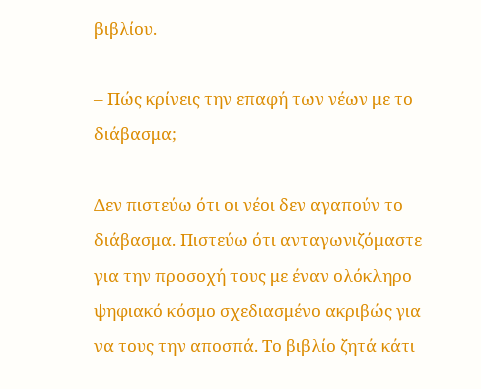βιβλίου.

– Πώς κρίνεις την επαφή των νέων με το διάβασμα;

Δεν πιστεύω ότι οι νέοι δεν αγαπούν το διάβασμα. Πιστεύω ότι ανταγωνιζόμαστε για την προσοχή τους με έναν ολόκληρο ψηφιακό κόσμο σχεδιασμένο ακριβώς για να τους την αποσπά. Το βιβλίο ζητά κάτι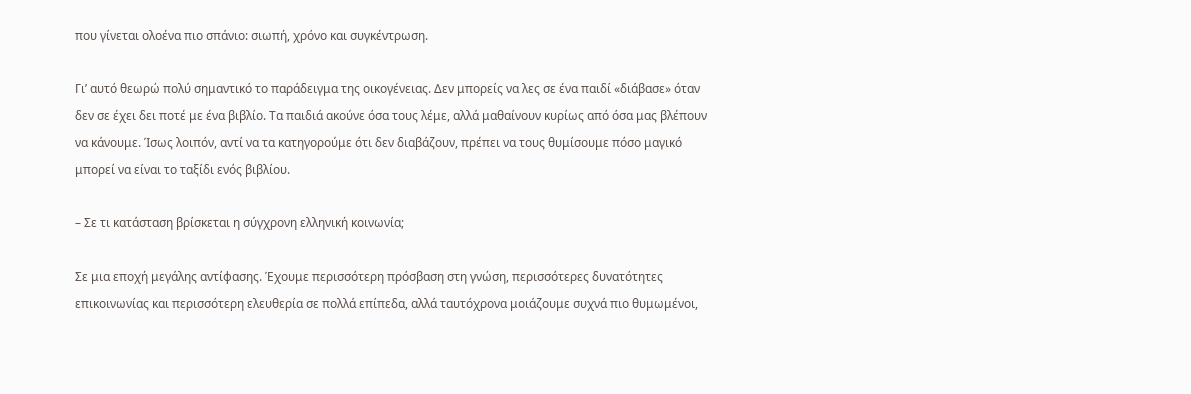που γίνεται ολοένα πιο σπάνιο: σιωπή, χρόνο και συγκέντρωση.

Γι’ αυτό θεωρώ πολύ σημαντικό το παράδειγμα της οικογένειας. Δεν μπορείς να λες σε ένα παιδί «διάβασε» όταν δεν σε έχει δει ποτέ με ένα βιβλίο. Τα παιδιά ακούνε όσα τους λέμε, αλλά μαθαίνουν κυρίως από όσα μας βλέπουν να κάνουμε. Ίσως λοιπόν, αντί να τα κατηγορούμε ότι δεν διαβάζουν, πρέπει να τους θυμίσουμε πόσο μαγικό μπορεί να είναι το ταξίδι ενός βιβλίου.

– Σε τι κατάσταση βρίσκεται η σύγχρονη ελληνική κοινωνία;

Σε μια εποχή μεγάλης αντίφασης. Έχουμε περισσότερη πρόσβαση στη γνώση, περισσότερες δυνατότητες επικοινωνίας και περισσότερη ελευθερία σε πολλά επίπεδα, αλλά ταυτόχρονα μοιάζουμε συχνά πιο θυμωμένοι,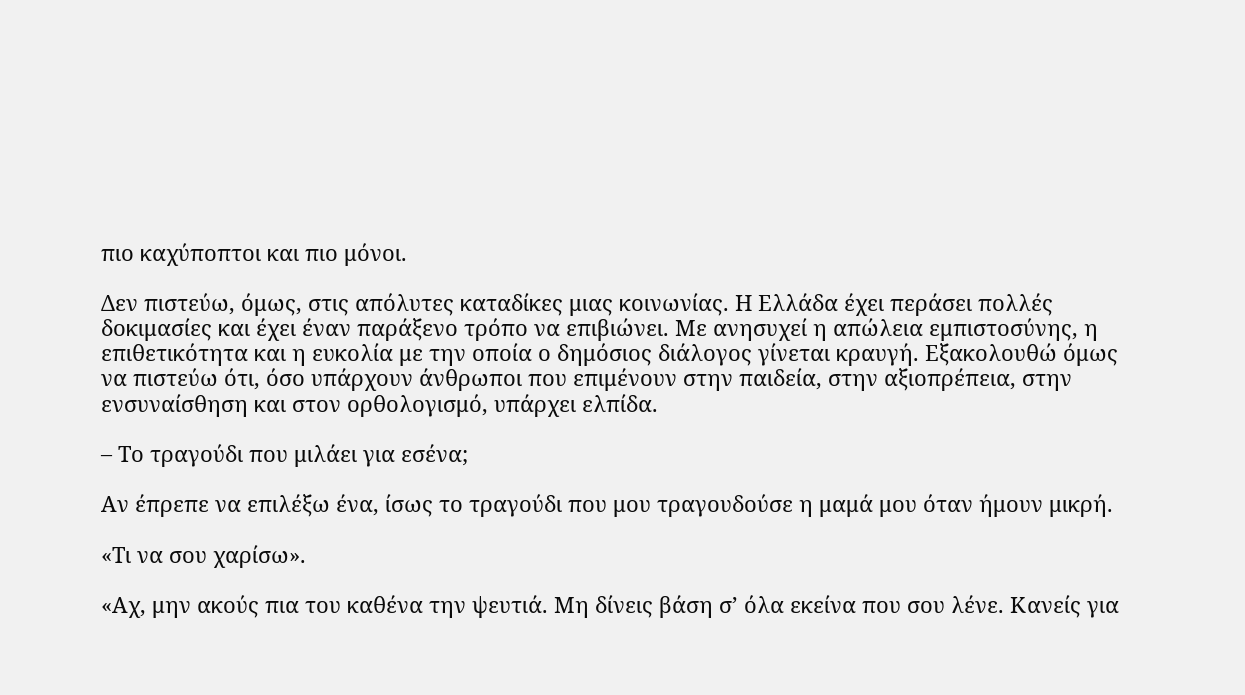πιο καχύποπτοι και πιο μόνοι.

Δεν πιστεύω, όμως, στις απόλυτες καταδίκες μιας κοινωνίας. Η Ελλάδα έχει περάσει πολλές δοκιμασίες και έχει έναν παράξενο τρόπο να επιβιώνει. Με ανησυχεί η απώλεια εμπιστοσύνης, η επιθετικότητα και η ευκολία με την οποία ο δημόσιος διάλογος γίνεται κραυγή. Εξακολουθώ όμως να πιστεύω ότι, όσο υπάρχουν άνθρωποι που επιμένουν στην παιδεία, στην αξιοπρέπεια, στην ενσυναίσθηση και στον ορθολογισμό, υπάρχει ελπίδα.

– Το τραγούδι που μιλάει για εσένα;

Αν έπρεπε να επιλέξω ένα, ίσως το τραγούδι που μου τραγουδούσε η μαμά μου όταν ήμουν μικρή.

«Τι να σου χαρίσω».

«Αχ, μην ακούς πια του καθένα την ψευτιά. Μη δίνεις βάση σ’ όλα εκείνα που σου λένε. Κανείς για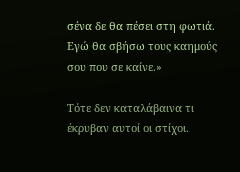σένα δε θα πέσει στη φωτιά. Εγώ θα σβήσω τους καημούς σου που σε καίνε.»

Τότε δεν καταλάβαινα τι έκρυβαν αυτοί οι στίχοι.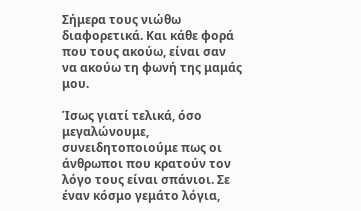Σήμερα τους νιώθω διαφορετικά. Και κάθε φορά που τους ακούω, είναι σαν να ακούω τη φωνή της μαμάς μου.

Ίσως γιατί τελικά, όσο μεγαλώνουμε, συνειδητοποιούμε πως οι άνθρωποι που κρατούν τον λόγο τους είναι σπάνιοι. Σε έναν κόσμο γεμάτο λόγια,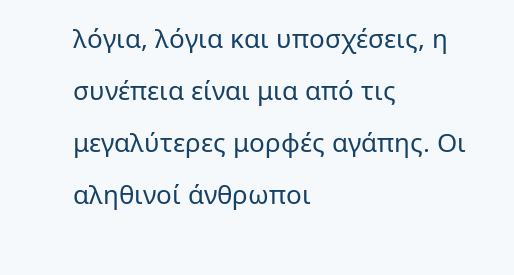λόγια, λόγια και υποσχέσεις, η συνέπεια είναι μια από τις μεγαλύτερες μορφές αγάπης. Οι αληθινοί άνθρωποι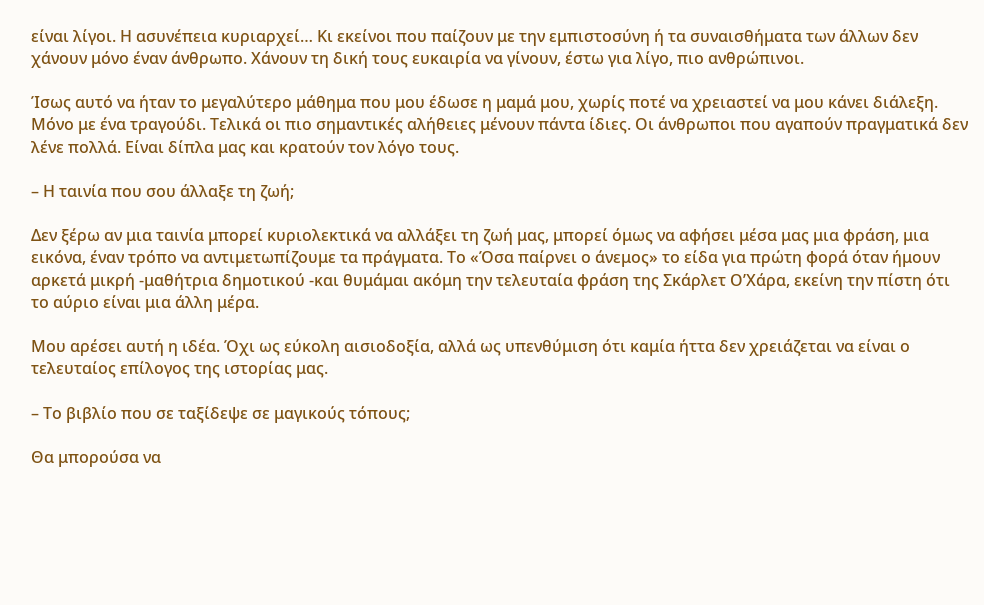είναι λίγοι. Η ασυνέπεια κυριαρχεί… Κι εκείνοι που παίζουν με την εμπιστοσύνη ή τα συναισθήματα των άλλων δεν χάνουν μόνο έναν άνθρωπο. Χάνουν τη δική τους ευκαιρία να γίνουν, έστω για λίγο, πιο ανθρώπινοι.

Ίσως αυτό να ήταν το μεγαλύτερο μάθημα που μου έδωσε η μαμά μου, χωρίς ποτέ να χρειαστεί να μου κάνει διάλεξη. Μόνο με ένα τραγούδι. Τελικά οι πιο σημαντικές αλήθειες μένουν πάντα ίδιες. Οι άνθρωποι που αγαπούν πραγματικά δεν λένε πολλά. Είναι δίπλα μας και κρατούν τον λόγο τους.

– Η ταινία που σου άλλαξε τη ζωή;

Δεν ξέρω αν μια ταινία μπορεί κυριολεκτικά να αλλάξει τη ζωή μας, μπορεί όμως να αφήσει μέσα μας μια φράση, μια εικόνα, έναν τρόπο να αντιμετωπίζουμε τα πράγματα. Το «Όσα παίρνει ο άνεμος» το είδα για πρώτη φορά όταν ήμουν αρκετά μικρή -μαθήτρια δημοτικού -και θυμάμαι ακόμη την τελευταία φράση της Σκάρλετ Ο’Χάρα, εκείνη την πίστη ότι το αύριο είναι μια άλλη μέρα.

Μου αρέσει αυτή η ιδέα. Όχι ως εύκολη αισιοδοξία, αλλά ως υπενθύμιση ότι καμία ήττα δεν χρειάζεται να είναι ο τελευταίος επίλογος της ιστορίας μας.

– Το βιβλίο που σε ταξίδεψε σε μαγικούς τόπους;

Θα μπορούσα να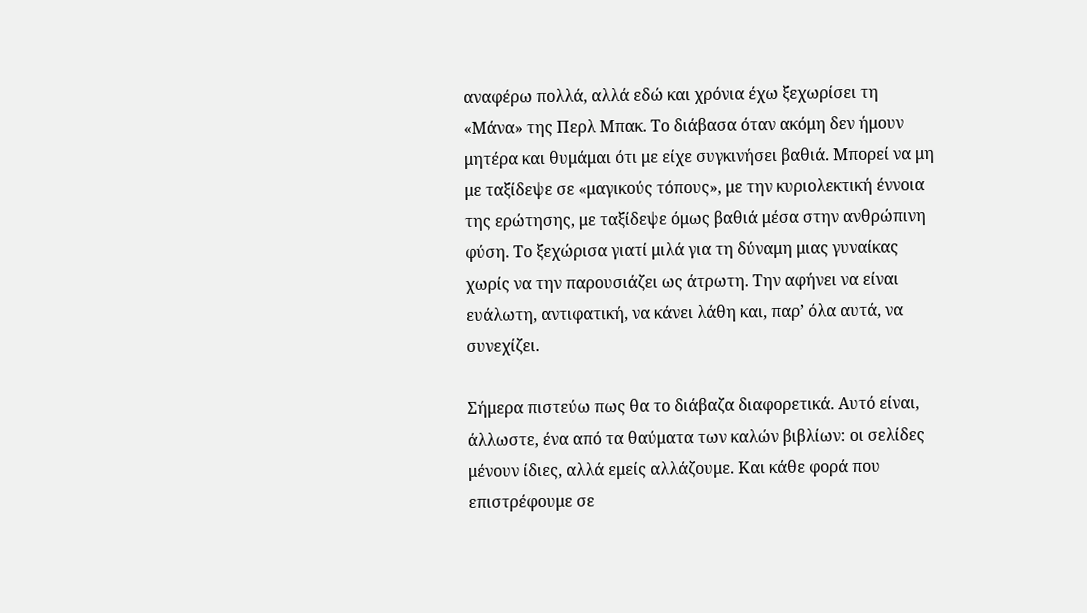αναφέρω πολλά, αλλά εδώ και χρόνια έχω ξεχωρίσει τη «Μάνα» της Περλ Μπακ. Το διάβασα όταν ακόμη δεν ήμουν μητέρα και θυμάμαι ότι με είχε συγκινήσει βαθιά. Μπορεί να μη με ταξίδεψε σε «μαγικούς τόπους», με την κυριολεκτική έννοια της ερώτησης, με ταξίδεψε όμως βαθιά μέσα στην ανθρώπινη φύση. Το ξεχώρισα γιατί μιλά για τη δύναμη μιας γυναίκας χωρίς να την παρουσιάζει ως άτρωτη. Την αφήνει να είναι ευάλωτη, αντιφατική, να κάνει λάθη και, παρ’ όλα αυτά, να συνεχίζει.

Σήμερα πιστεύω πως θα το διάβαζα διαφορετικά. Αυτό είναι, άλλωστε, ένα από τα θαύματα των καλών βιβλίων: οι σελίδες μένουν ίδιες, αλλά εμείς αλλάζουμε. Και κάθε φορά που επιστρέφουμε σε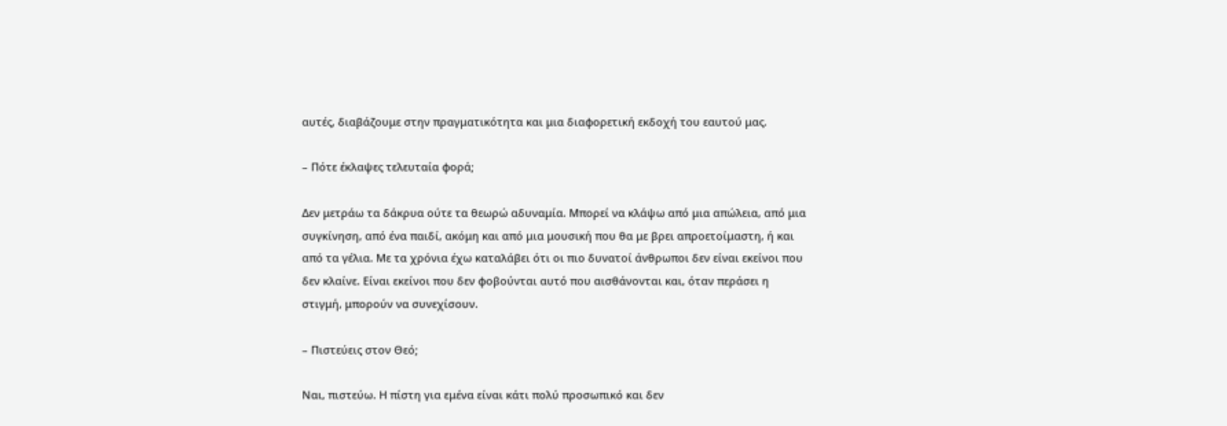αυτές, διαβάζουμε στην πραγματικότητα και μια διαφορετική εκδοχή του εαυτού μας.

– Πότε έκλαψες τελευταία φορά;

Δεν μετράω τα δάκρυα ούτε τα θεωρώ αδυναμία. Μπορεί να κλάψω από μια απώλεια, από μια συγκίνηση, από ένα παιδί, ακόμη και από μια μουσική που θα με βρει απροετοίμαστη, ή και από τα γέλια. Με τα χρόνια έχω καταλάβει ότι οι πιο δυνατοί άνθρωποι δεν είναι εκείνοι που δεν κλαίνε. Είναι εκείνοι που δεν φοβούνται αυτό που αισθάνονται και, όταν περάσει η στιγμή, μπορούν να συνεχίσουν.

– Πιστεύεις στον Θεό;

Ναι, πιστεύω. Η πίστη για εμένα είναι κάτι πολύ προσωπικό και δεν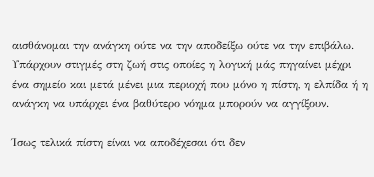αισθάνομαι την ανάγκη ούτε να την αποδείξω ούτε να την επιβάλω. Υπάρχουν στιγμές στη ζωή στις οποίες η λογική μάς πηγαίνει μέχρι ένα σημείο και μετά μένει μια περιοχή που μόνο η πίστη, η ελπίδα ή η ανάγκη να υπάρχει ένα βαθύτερο νόημα μπορούν να αγγίξουν.

Ίσως τελικά πίστη είναι να αποδέχεσαι ότι δεν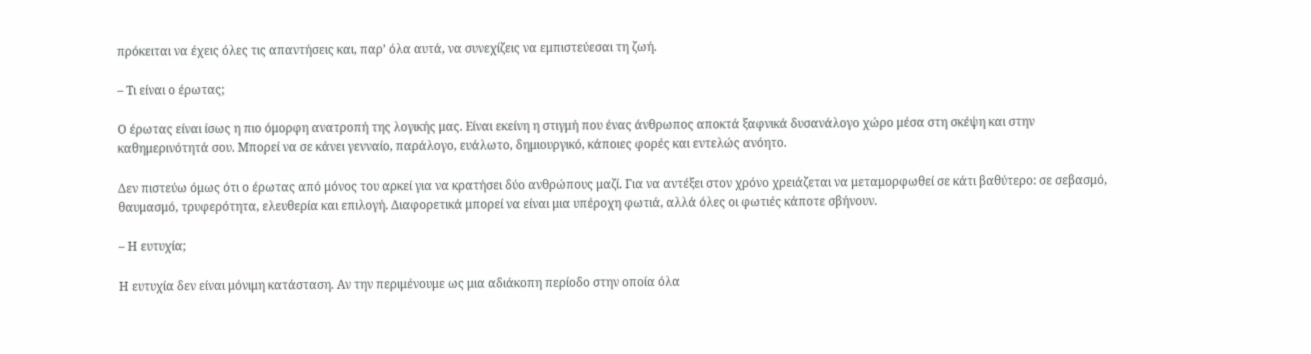πρόκειται να έχεις όλες τις απαντήσεις και, παρ’ όλα αυτά, να συνεχίζεις να εμπιστεύεσαι τη ζωή.

– Τι είναι ο έρωτας;

Ο έρωτας είναι ίσως η πιο όμορφη ανατροπή της λογικής μας. Είναι εκείνη η στιγμή που ένας άνθρωπος αποκτά ξαφνικά δυσανάλογο χώρο μέσα στη σκέψη και στην καθημερινότητά σου. Μπορεί να σε κάνει γενναίο, παράλογο, ευάλωτο, δημιουργικό, κάποιες φορές και εντελώς ανόητο.

Δεν πιστεύω όμως ότι ο έρωτας από μόνος του αρκεί για να κρατήσει δύο ανθρώπους μαζί. Για να αντέξει στον χρόνο χρειάζεται να μεταμορφωθεί σε κάτι βαθύτερο: σε σεβασμό, θαυμασμό, τρυφερότητα, ελευθερία και επιλογή. Διαφορετικά μπορεί να είναι μια υπέροχη φωτιά, αλλά όλες οι φωτιές κάποτε σβήνουν.

– Η ευτυχία;

Η ευτυχία δεν είναι μόνιμη κατάσταση. Αν την περιμένουμε ως μια αδιάκοπη περίοδο στην οποία όλα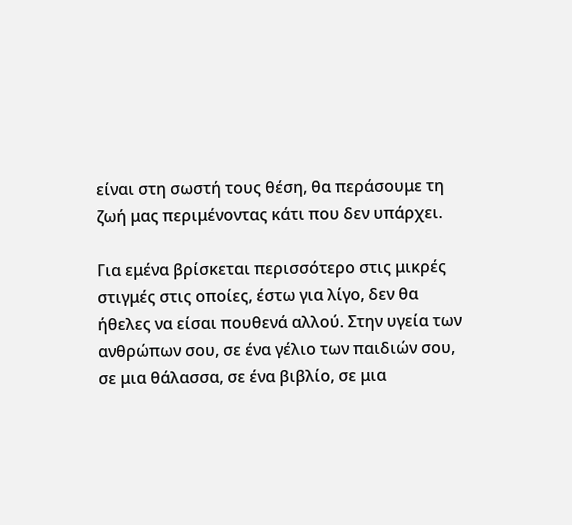είναι στη σωστή τους θέση, θα περάσουμε τη ζωή μας περιμένοντας κάτι που δεν υπάρχει.

Για εμένα βρίσκεται περισσότερο στις μικρές στιγμές στις οποίες, έστω για λίγο, δεν θα ήθελες να είσαι πουθενά αλλού. Στην υγεία των ανθρώπων σου, σε ένα γέλιο των παιδιών σου, σε μια θάλασσα, σε ένα βιβλίο, σε μια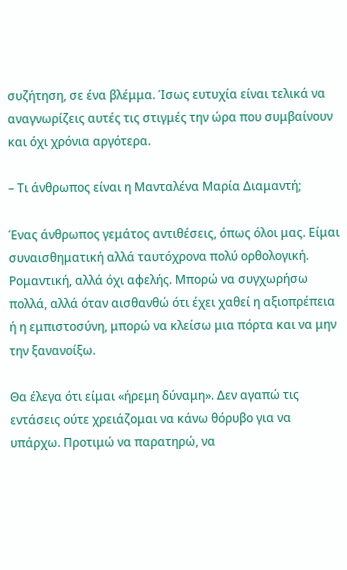συζήτηση, σε ένα βλέμμα. Ίσως ευτυχία είναι τελικά να αναγνωρίζεις αυτές τις στιγμές την ώρα που συμβαίνουν και όχι χρόνια αργότερα.

– Τι άνθρωπος είναι η Μανταλένα Μαρία Διαμαντή;

Ένας άνθρωπος γεμάτος αντιθέσεις, όπως όλοι μας. Είμαι συναισθηματική αλλά ταυτόχρονα πολύ ορθολογική. Ρομαντική, αλλά όχι αφελής. Μπορώ να συγχωρήσω πολλά, αλλά όταν αισθανθώ ότι έχει χαθεί η αξιοπρέπεια ή η εμπιστοσύνη, μπορώ να κλείσω μια πόρτα και να μην την ξανανοίξω.

Θα έλεγα ότι είμαι «ήρεμη δύναμη». Δεν αγαπώ τις εντάσεις ούτε χρειάζομαι να κάνω θόρυβο για να υπάρχω. Προτιμώ να παρατηρώ, να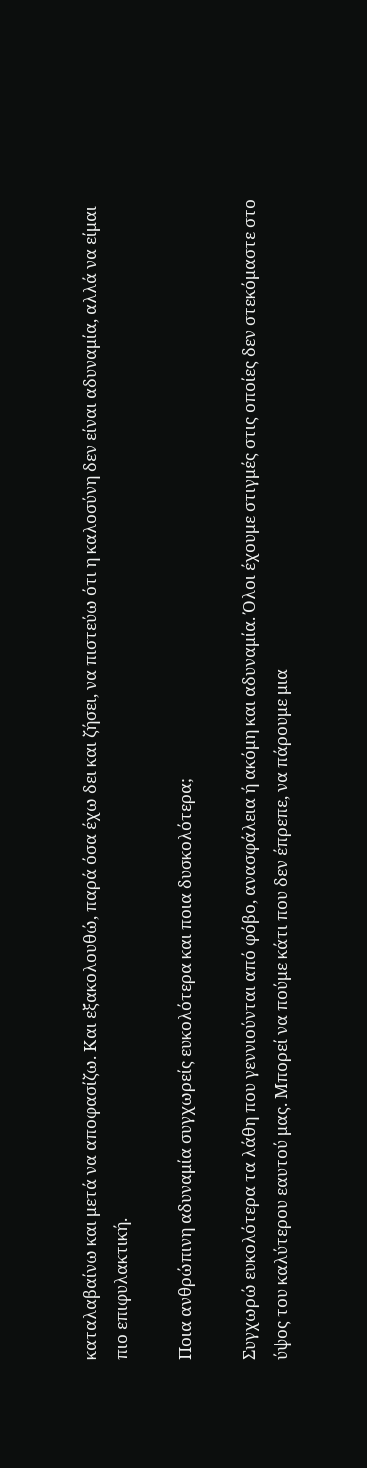καταλαβαίνω και μετά να αποφασίζω. Και εξακολουθώ, παρά όσα έχω δει και ζήσει, να πιστεύω ότι η καλοσύνη δεν είναι αδυναμία, αλλά να είμαι πιο επιφυλακτική.

Ποια ανθρώπινη αδυναμία συγχωρείς ευκολότερα και ποια δυσκολότερα;

Συγχωρώ ευκολότερα τα λάθη που γεννιούνται από φόβο, ανασφάλεια ή ακόμη και αδυναμία. Όλοι έχουμε στιγμές στις οποίες δεν στεκόμαστε στο ύψος του καλύτερου εαυτού μας. Μπορεί να πούμε κάτι που δεν έπρεπε, να πάρουμε μια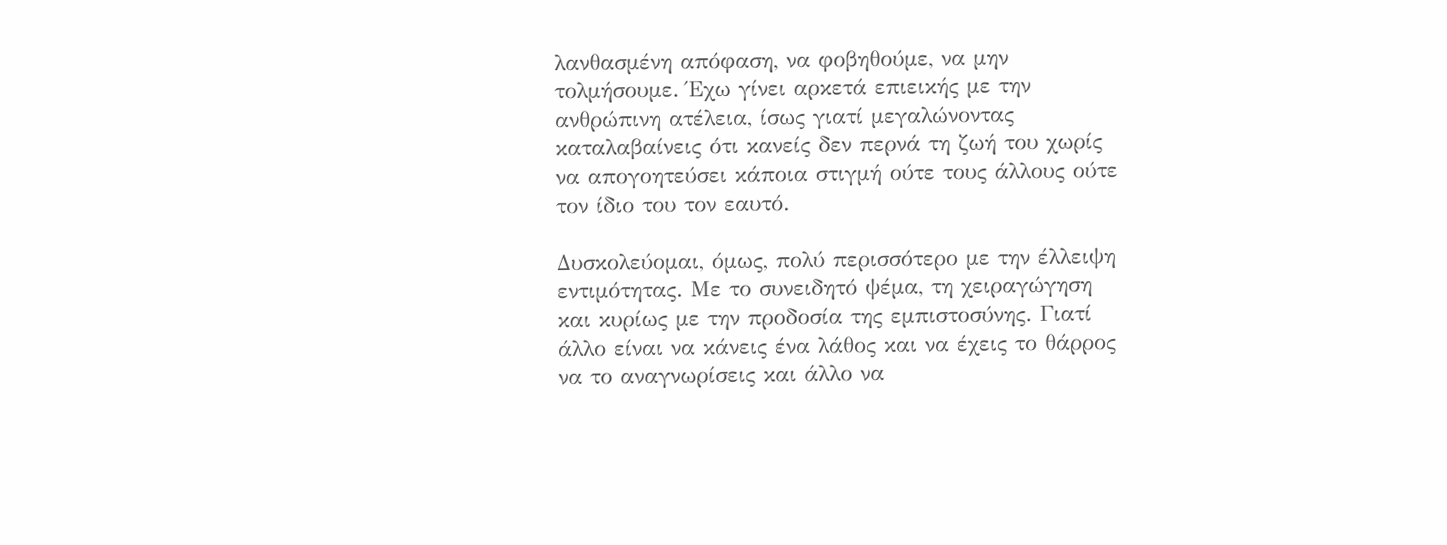λανθασμένη απόφαση, να φοβηθούμε, να μην τολμήσουμε. Έχω γίνει αρκετά επιεικής με την ανθρώπινη ατέλεια, ίσως γιατί μεγαλώνοντας καταλαβαίνεις ότι κανείς δεν περνά τη ζωή του χωρίς να απογοητεύσει κάποια στιγμή ούτε τους άλλους ούτε τον ίδιο του τον εαυτό.

Δυσκολεύομαι, όμως, πολύ περισσότερο με την έλλειψη εντιμότητας. Με το συνειδητό ψέμα, τη χειραγώγηση και κυρίως με την προδοσία της εμπιστοσύνης. Γιατί άλλο είναι να κάνεις ένα λάθος και να έχεις το θάρρος να το αναγνωρίσεις και άλλο να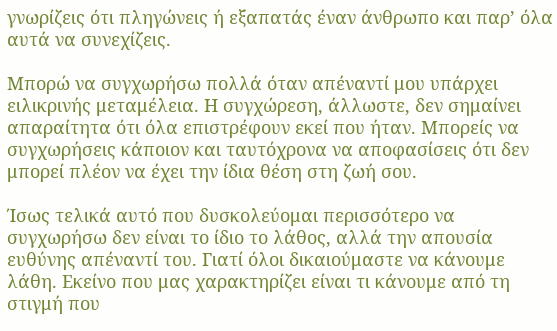γνωρίζεις ότι πληγώνεις ή εξαπατάς έναν άνθρωπο και παρ’ όλα αυτά να συνεχίζεις.

Μπορώ να συγχωρήσω πολλά όταν απέναντί μου υπάρχει ειλικρινής μεταμέλεια. Η συγχώρεση, άλλωστε, δεν σημαίνει απαραίτητα ότι όλα επιστρέφουν εκεί που ήταν. Μπορείς να συγχωρήσεις κάποιον και ταυτόχρονα να αποφασίσεις ότι δεν μπορεί πλέον να έχει την ίδια θέση στη ζωή σου.

Ίσως τελικά αυτό που δυσκολεύομαι περισσότερο να συγχωρήσω δεν είναι το ίδιο το λάθος, αλλά την απουσία ευθύνης απέναντί του. Γιατί όλοι δικαιούμαστε να κάνουμε λάθη. Εκείνο που μας χαρακτηρίζει είναι τι κάνουμε από τη στιγμή που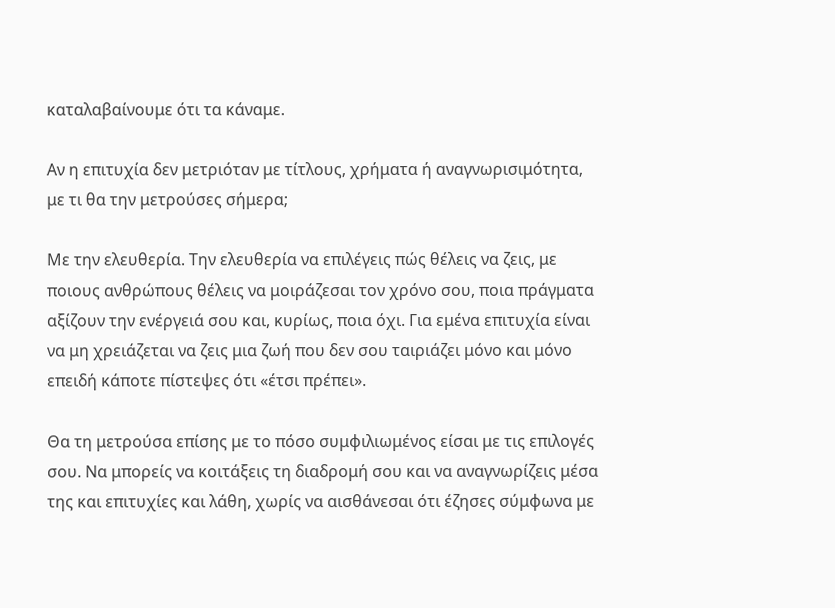καταλαβαίνουμε ότι τα κάναμε.

Αν η επιτυχία δεν μετριόταν με τίτλους, χρήματα ή αναγνωρισιμότητα, με τι θα την μετρούσες σήμερα;

Με την ελευθερία. Την ελευθερία να επιλέγεις πώς θέλεις να ζεις, με ποιους ανθρώπους θέλεις να μοιράζεσαι τον χρόνο σου, ποια πράγματα αξίζουν την ενέργειά σου και, κυρίως, ποια όχι. Για εμένα επιτυχία είναι να μη χρειάζεται να ζεις μια ζωή που δεν σου ταιριάζει μόνο και μόνο επειδή κάποτε πίστεψες ότι «έτσι πρέπει».

Θα τη μετρούσα επίσης με το πόσο συμφιλιωμένος είσαι με τις επιλογές σου. Να μπορείς να κοιτάξεις τη διαδρομή σου και να αναγνωρίζεις μέσα της και επιτυχίες και λάθη, χωρίς να αισθάνεσαι ότι έζησες σύμφωνα με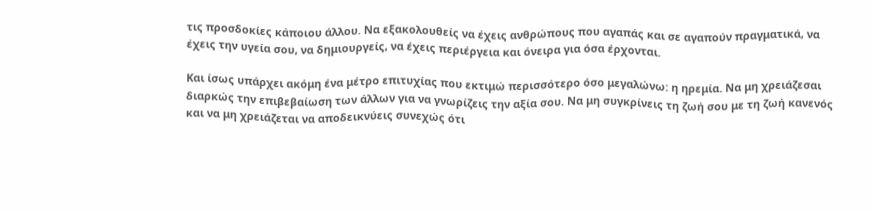τις προσδοκίες κάποιου άλλου. Να εξακολουθείς να έχεις ανθρώπους που αγαπάς και σε αγαπούν πραγματικά, να έχεις την υγεία σου, να δημιουργείς, να έχεις περιέργεια και όνειρα για όσα έρχονται.

Και ίσως υπάρχει ακόμη ένα μέτρο επιτυχίας που εκτιμώ περισσότερο όσο μεγαλώνω: η ηρεμία. Να μη χρειάζεσαι διαρκώς την επιβεβαίωση των άλλων για να γνωρίζεις την αξία σου. Να μη συγκρίνεις τη ζωή σου με τη ζωή κανενός και να μη χρειάζεται να αποδεικνύεις συνεχώς ότι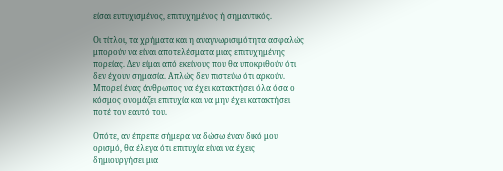είσαι ευτυχισμένος, επιτυχημένος ή σημαντικός.

Οι τίτλοι, τα χρήματα και η αναγνωρισιμότητα ασφαλώς μπορούν να είναι αποτελέσματα μιας επιτυχημένης πορείας. Δεν είμαι από εκείνους που θα υποκριθούν ότι δεν έχουν σημασία. Απλώς δεν πιστεύω ότι αρκούν. Μπορεί ένας άνθρωπος να έχει κατακτήσει όλα όσα ο κόσμος ονομάζει επιτυχία και να μην έχει κατακτήσει ποτέ τον εαυτό του.

Οπότε, αν έπρεπε σήμερα να δώσω έναν δικό μου ορισμό, θα έλεγα ότι επιτυχία είναι να έχεις δημιουργήσει μια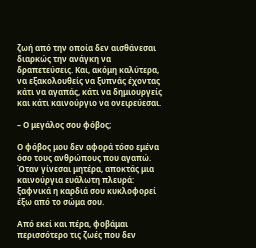ζωή από την οποία δεν αισθάνεσαι διαρκώς την ανάγκη να δραπετεύσεις. Και, ακόμη καλύτερα, να εξακολουθείς να ξυπνάς έχοντας κάτι να αγαπάς, κάτι να δημιουργείς και κάτι καινούργιο να ονειρεύεσαι.

– Ο μεγάλος σου φόβος;

Ο φόβος μου δεν αφορά τόσο εμένα όσο τους ανθρώπους που αγαπώ. Όταν γίνεσαι μητέρα, αποκτάς μια καινούργια ευάλωτη πλευρά: ξαφνικά η καρδιά σου κυκλοφορεί έξω από το σώμα σου.

Από εκεί και πέρα, φοβάμαι περισσότερο τις ζωές που δεν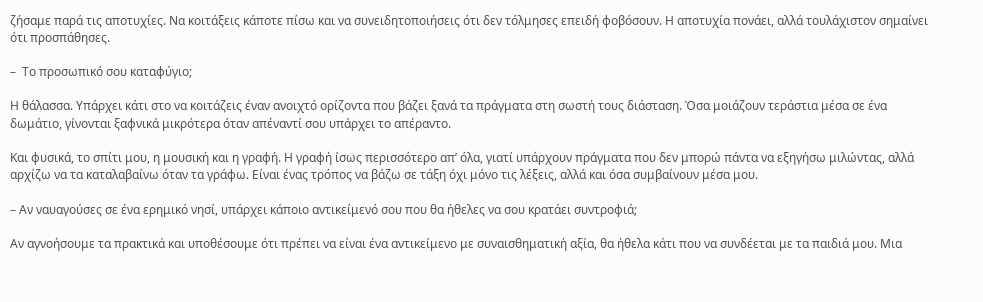ζήσαμε παρά τις αποτυχίες. Να κοιτάξεις κάποτε πίσω και να συνειδητοποιήσεις ότι δεν τόλμησες επειδή φοβόσουν. Η αποτυχία πονάει, αλλά τουλάχιστον σημαίνει ότι προσπάθησες.

–  Το προσωπικό σου καταφύγιο;

Η θάλασσα. Υπάρχει κάτι στο να κοιτάζεις έναν ανοιχτό ορίζοντα που βάζει ξανά τα πράγματα στη σωστή τους διάσταση. Όσα μοιάζουν τεράστια μέσα σε ένα δωμάτιο, γίνονται ξαφνικά μικρότερα όταν απέναντί σου υπάρχει το απέραντο.

Και φυσικά, το σπίτι μου, η μουσική και η γραφή. Η γραφή ίσως περισσότερο απ’ όλα, γιατί υπάρχουν πράγματα που δεν μπορώ πάντα να εξηγήσω μιλώντας, αλλά αρχίζω να τα καταλαβαίνω όταν τα γράφω. Είναι ένας τρόπος να βάζω σε τάξη όχι μόνο τις λέξεις, αλλά και όσα συμβαίνουν μέσα μου.

– Αν ναυαγούσες σε ένα ερημικό νησί, υπάρχει κάποιο αντικείμενό σου που θα ήθελες να σου κρατάει συντροφιά;

Αν αγνοήσουμε τα πρακτικά και υποθέσουμε ότι πρέπει να είναι ένα αντικείμενο με συναισθηματική αξία, θα ήθελα κάτι που να συνδέεται με τα παιδιά μου. Μια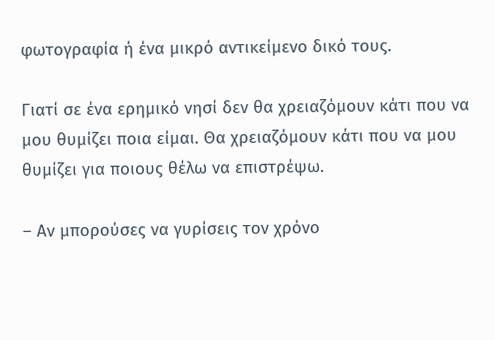φωτογραφία ή ένα μικρό αντικείμενο δικό τους.

Γιατί σε ένα ερημικό νησί δεν θα χρειαζόμουν κάτι που να μου θυμίζει ποια είμαι. Θα χρειαζόμουν κάτι που να μου θυμίζει για ποιους θέλω να επιστρέψω.

– Αν μπορούσες να γυρίσεις τον χρόνο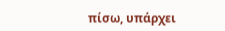πίσω, υπάρχει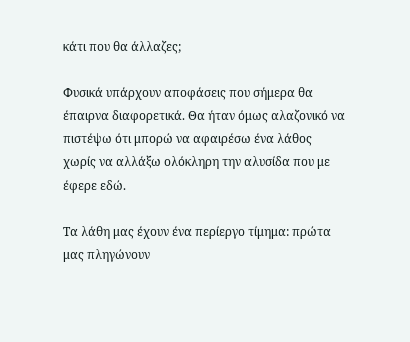κάτι που θα άλλαζες;

Φυσικά υπάρχουν αποφάσεις που σήμερα θα έπαιρνα διαφορετικά. Θα ήταν όμως αλαζονικό να πιστέψω ότι μπορώ να αφαιρέσω ένα λάθος χωρίς να αλλάξω ολόκληρη την αλυσίδα που με έφερε εδώ.

Τα λάθη μας έχουν ένα περίεργο τίμημα: πρώτα μας πληγώνουν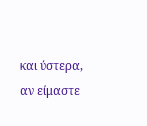και ύστερα, αν είμαστε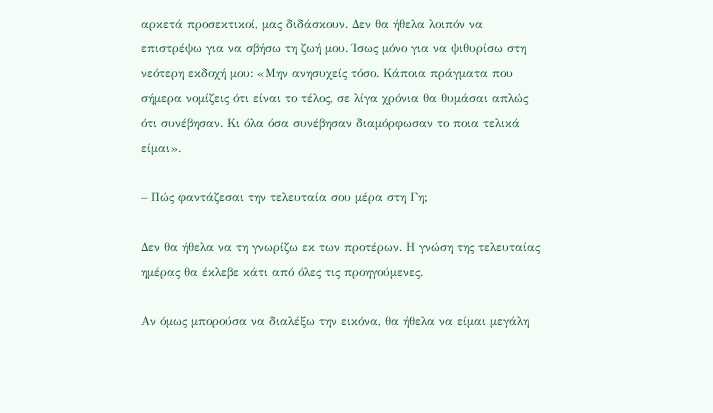αρκετά προσεκτικοί, μας διδάσκουν. Δεν θα ήθελα λοιπόν να επιστρέψω για να σβήσω τη ζωή μου. Ίσως μόνο για να ψιθυρίσω στη νεότερη εκδοχή μου: «Μην ανησυχείς τόσο. Κάποια πράγματα που σήμερα νομίζεις ότι είναι το τέλος, σε λίγα χρόνια θα θυμάσαι απλώς ότι συνέβησαν. Κι όλα όσα συνέβησαν διαμόρφωσαν το ποια τελικά είμαι».

– Πώς φαντάζεσαι την τελευταία σου μέρα στη Γη;

Δεν θα ήθελα να τη γνωρίζω εκ των προτέρων. Η γνώση της τελευταίας ημέρας θα έκλεβε κάτι από όλες τις προηγούμενες.

Αν όμως μπορούσα να διαλέξω την εικόνα, θα ήθελα να είμαι μεγάλη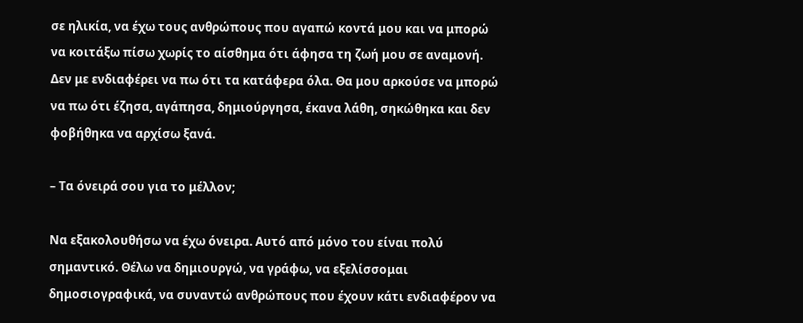σε ηλικία, να έχω τους ανθρώπους που αγαπώ κοντά μου και να μπορώ να κοιτάξω πίσω χωρίς το αίσθημα ότι άφησα τη ζωή μου σε αναμονή. Δεν με ενδιαφέρει να πω ότι τα κατάφερα όλα. Θα μου αρκούσε να μπορώ να πω ότι έζησα, αγάπησα, δημιούργησα, έκανα λάθη, σηκώθηκα και δεν φοβήθηκα να αρχίσω ξανά.

– Τα όνειρά σου για το μέλλον;

Να εξακολουθήσω να έχω όνειρα. Αυτό από μόνο του είναι πολύ σημαντικό. Θέλω να δημιουργώ, να γράφω, να εξελίσσομαι δημοσιογραφικά, να συναντώ ανθρώπους που έχουν κάτι ενδιαφέρον να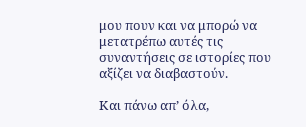μου πουν και να μπορώ να μετατρέπω αυτές τις συναντήσεις σε ιστορίες που αξίζει να διαβαστούν.

Και πάνω απ’ όλα,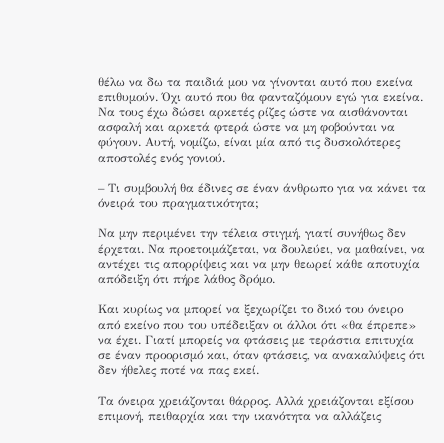θέλω να δω τα παιδιά μου να γίνονται αυτό που εκείνα επιθυμούν. Όχι αυτό που θα φανταζόμουν εγώ για εκείνα. Να τους έχω δώσει αρκετές ρίζες ώστε να αισθάνονται ασφαλή και αρκετά φτερά ώστε να μη φοβούνται να φύγουν. Αυτή, νομίζω, είναι μία από τις δυσκολότερες αποστολές ενός γονιού.

– Τι συμβουλή θα έδινες σε έναν άνθρωπο για να κάνει τα όνειρά του πραγματικότητα;

Να μην περιμένει την τέλεια στιγμή, γιατί συνήθως δεν έρχεται. Να προετοιμάζεται, να δουλεύει, να μαθαίνει, να αντέχει τις απορρίψεις και να μην θεωρεί κάθε αποτυχία απόδειξη ότι πήρε λάθος δρόμο.

Και κυρίως να μπορεί να ξεχωρίζει το δικό του όνειρο από εκείνο που του υπέδειξαν οι άλλοι ότι «θα έπρεπε» να έχει. Γιατί μπορείς να φτάσεις με τεράστια επιτυχία σε έναν προορισμό και, όταν φτάσεις, να ανακαλύψεις ότι δεν ήθελες ποτέ να πας εκεί.

Τα όνειρα χρειάζονται θάρρος. Αλλά χρειάζονται εξίσου επιμονή, πειθαρχία και την ικανότητα να αλλάζεις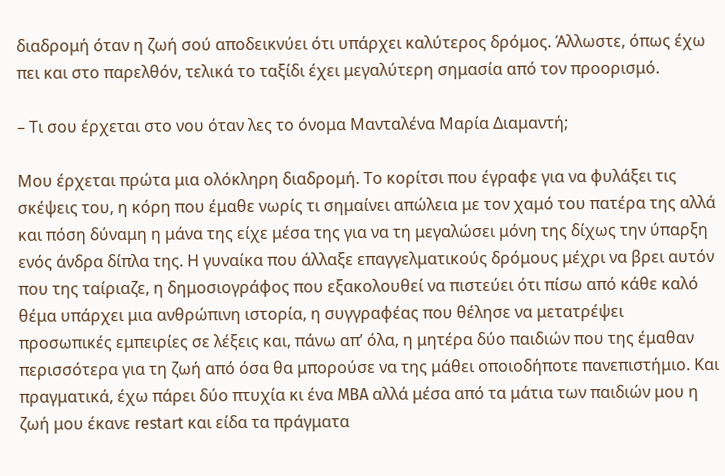διαδρομή όταν η ζωή σού αποδεικνύει ότι υπάρχει καλύτερος δρόμος. Άλλωστε, όπως έχω πει και στο παρελθόν, τελικά το ταξίδι έχει μεγαλύτερη σημασία από τον προορισμό.

– Τι σου έρχεται στο νου όταν λες το όνομα Μανταλένα Μαρία Διαμαντή;

Μου έρχεται πρώτα μια ολόκληρη διαδρομή. Το κορίτσι που έγραφε για να φυλάξει τις σκέψεις του, η κόρη που έμαθε νωρίς τι σημαίνει απώλεια με τον χαμό του πατέρα της αλλά και πόση δύναμη η μάνα της είχε μέσα της για να τη μεγαλώσει μόνη της δίχως την ύπαρξη ενός άνδρα δίπλα της. Η γυναίκα που άλλαξε επαγγελματικούς δρόμους μέχρι να βρει αυτόν που της ταίριαζε, η δημοσιογράφος που εξακολουθεί να πιστεύει ότι πίσω από κάθε καλό θέμα υπάρχει μια ανθρώπινη ιστορία, η συγγραφέας που θέλησε να μετατρέψει προσωπικές εμπειρίες σε λέξεις και, πάνω απ’ όλα, η μητέρα δύο παιδιών που της έμαθαν περισσότερα για τη ζωή από όσα θα μπορούσε να της μάθει οποιοδήποτε πανεπιστήμιο. Και πραγματικά, έχω πάρει δύο πτυχία κι ένα MBA αλλά μέσα από τα μάτια των παιδιών μου η ζωή μου έκανε restart και είδα τα πράγματα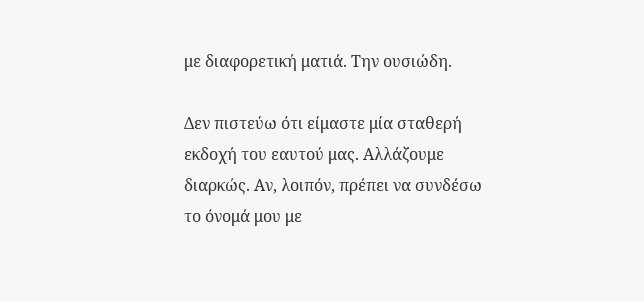με διαφορετική ματιά. Την ουσιώδη.

Δεν πιστεύω ότι είμαστε μία σταθερή εκδοχή του εαυτού μας. Αλλάζουμε διαρκώς. Αν, λοιπόν, πρέπει να συνδέσω το όνομά μου με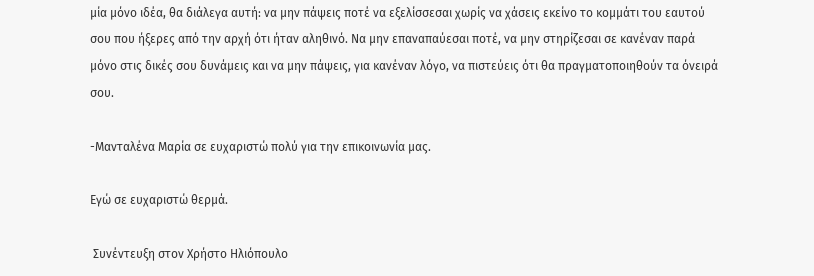μία μόνο ιδέα, θα διάλεγα αυτή: να μην πάψεις ποτέ να εξελίσσεσαι χωρίς να χάσεις εκείνο το κομμάτι του εαυτού σου που ήξερες από την αρχή ότι ήταν αληθινό. Να μην επαναπαύεσαι ποτέ, να μην στηρίζεσαι σε κανέναν παρά μόνο στις δικές σου δυνάμεις και να μην πάψεις, για κανέναν λόγο, να πιστεύεις ότι θα πραγματοποιηθούν τα όνειρά σου.

-Μανταλένα Μαρία σε ευχαριστώ πολύ για την επικοινωνία μας.

Εγώ σε ευχαριστώ θερμά.

 Συνέντευξη στον Χρήστο Ηλιόπουλο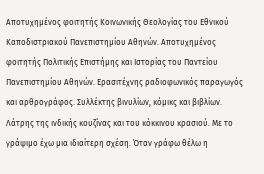Αποτυχημένος φοιτητής Κοινωνικής Θεολογίας του Εθνικού Καποδιστριακού Πανεπιστημίου Αθηνών. Αποτυχημένος φοιτητής Πολιτικής Επιστήμης και Ιστορίας του Παντείου Πανεπιστημίου Αθηνών. Ερασιτέχνης ραδιοφωνικός παραγωγός και αρθρογράφος. Συλλέκτης βινυλίων, κόμικς και βιβλίων. Λάτρης της ινδικής κουζίνας και του κόκκινου κρασιού. Με το γράψιμο έχω μια ιδιαίτερη σχέση. Όταν γράφω θέλω η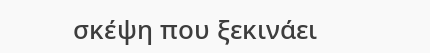σκέψη που ξεκινάει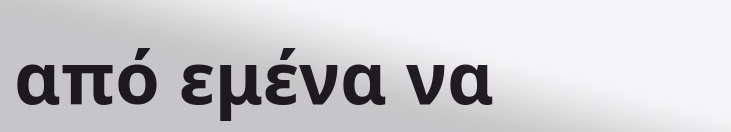από εμένα να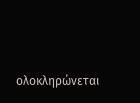ολοκληρώνεται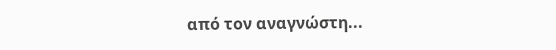από τον αναγνώστη...